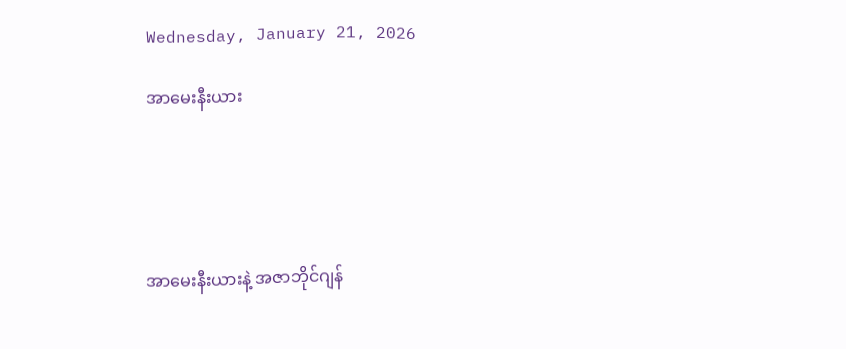Wednesday, January 21, 2026

အာမေးနီးယား





အာမေးနီးယားနဲ့ အဇာဘိုင်ဂျန်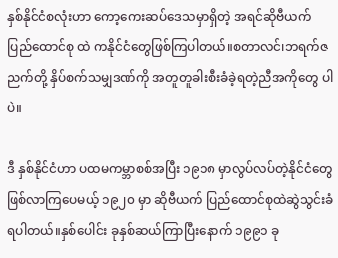နှစ်နိုင်ငံစလုံးဟာ ကော့ကေးဆပ်ဒေသမှာရှိတဲ့ အရင်ဆိုဗီယက်ပြည်ထောင်စု ထဲ ကနိုင်ငံတွေဖြစ်ကြပါတယ်။စတာလင်၊ဘရက်ဇညက်တို့ နှိပ်စက်သမျှဒဏ်ကို အတူတူခါးစီးခံခဲ့ရတဲ့ညီအကိုတွေ ပါပဲ။

ဒီ နှစ်နိုင်ငံဟာ ပထမကမ္ဘာစစ်အပြီး ၁၉၁၈ မှာလွပ်လပ်တဲ့နိုင်ငံတွေဖြစ်လာကြပေမယ့် ၁၉၂၀ မှာ ဆိုဗီယက် ပြည်ထောင်စုထဲဆွဲသွင်းခံရပါတယ်။နှစ်ပေါင်း ခုနှစ်ဆယ်ကြာပြီးနောက် ၁၉၉၁ ခု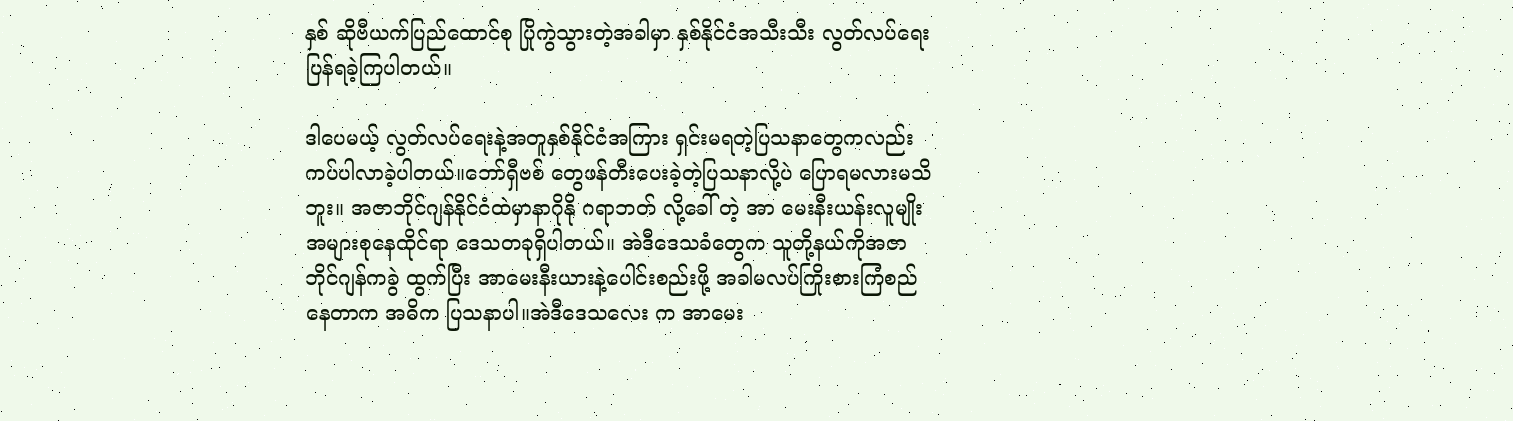နှစ် ဆိုဗီယက်ပြည်ထောင်စု ပြိုကွဲသွားတဲ့အခါမှာ နှစ်နိုင်ငံအသီးသီး လွတ်လပ်ရေးပြန်ရခဲ့ကြပါတယ်။

ဒါပေမယ့် လွတ်လပ်‌ရေးနဲ့အတူနှစ်နိုင်ငံအကြား ရှင်းမရတဲ့ပြသနာတွေကလည်း ကပ်ပါလာခဲ့ပါတယ်။ဘော်ရှီဗစ် တွေဖန်တီးပေးခဲ့တဲ့ပြသနာလို့ပဲ ပြောရမလားမသိဘူး။ အဇာဘိုင်ဂျန်နိုင်ငံထဲမှာနာဂိုနို ဂရာဘတ် လို့ခေါ် တဲ့ အာ မေးနီးယန်းလူမျိုးအများစုနေထိုင်ရာ ဒေသတခုရှိပါတယ်။ အဲဒီဒေသခံတွေက သူတို့နယ်ကိုအဇာဘိုင်ဂျန်ကခွဲ ထွက်ပြီး အာမေးနီးယားနဲ့ပေါင်းစည်းဖို့ အခါမလပ်ကြိုးစားကြံစည်နေတာက အဓိက ပြသနာပါ။အဲဒီဒေသလေး က အာမေး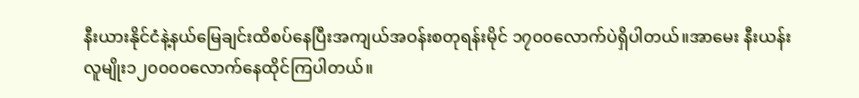နီးယားနိုင်ငံနဲ့နယ်မြေချင်းထိစပ်နေပြီးအကျယ်အဝန်းစတုရန်းမိုင် ၁၇၀၀လောက်ပဲရှိပါတယ်။အာမေး နီးယန်းလူမျိုး၁၂၀၀၀၀လောက်နေထိုင်ကြပါတယ်။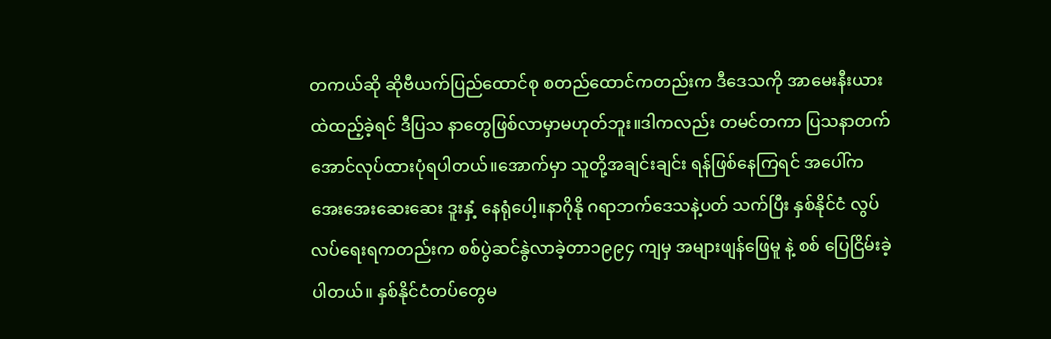တကယ်ဆို ဆိုဗီယက်ပြည်ထောင်စု စတည်ထောင်ကတည်းက ဒီဒေသကို အာမေးနီးယား ထဲထည့်ခဲ့ရင် ဒီပြသ နာတွေဖြစ်လာမှာမဟုတ်ဘူး။ဒါကလည်း တမင်တကာ ပြသနာတက်အောင်လုပ်ထားပုံရပါတယ်။အောက်မှာ သူတို့အချင်းချင်း ရန်ဖြစ်နေကြရင် အပေါ်ကအေးအေးဆေးဆေး ဒူးနှံ့ နေရုံပေါ့။နာဂိုနို ဂရာဘက်ဒေသနဲ့ပတ် သက်ပြီး နှစ်နိုင်ငံ လွပ်လပ်ရေးရကတည်းက စစ်ပွဲဆင်နွဲလာခဲ့တာ၁၉၉၄ ကျမှ အများဖျန်ဖြေမူ နဲ့ စစ်‌ ပြေငြိမ်းခဲ့ ပါတယ်။ နှစ်နိုင်ငံတပ်တွေမ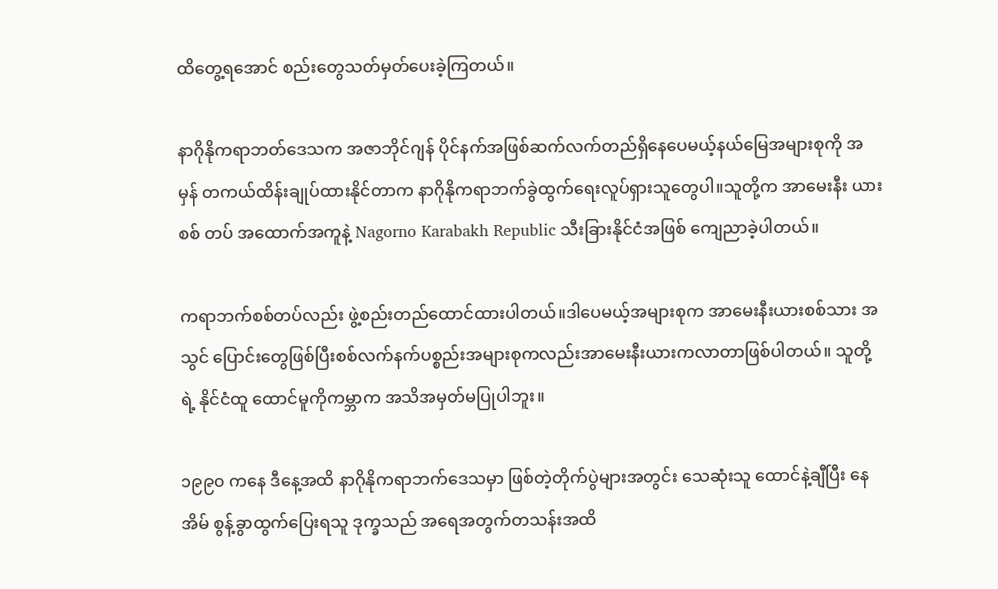ထိတွေ့ရအောင် စည်းတွေသတ်မှတ်ပေးခဲ့ကြတယ်။

နာဂိုနိုကရာဘတ်ဒေသက အဇာဘိုင်ဂျန် ပိုင်နက်အဖြစ်‌ဆက်လက်တည်ရှိနေပေမယ့်နယ်မြေအများစုကို အမှန် တကယ်ထိန်းချုပ်ထားနိုင်တာက နာဂိုနိုကရာဘက်ခွဲထွက်ရေးလူပ်ရှားသူတွေပါ။သူတို့က အာမေးနီး ယားစစ် တပ် အထောက်အကူနဲ့ Nagorno Karabakh Republic သီးခြားနိုင်ငံအဖြစ် ကျေညာခဲ့ပါတယ်။

ကရာဘက်စစ်တပ်လည်း ဖွဲ့စည်းတည်ထောင်ထားပါတယ်။ဒါ‌ပေမယ့်အများစုက အာမေးနီးယားစစ်သား အသွင် ပြောင်းတွေဖြစ်ပြီးစစ်လက်နက်ပစ္စည်းအများစုကလည်းအာ‌မေးနီးယားကလာတာဖြစ်ပါတယ်။ သူတို့ရဲ့ နိုင်ငံထူ ထောင်မူကိုကမ္ဘာက အသိအမှတ်မပြုပါဘူး။

၁၉၉၀ ကနေ ဒီနေ့အထိ နာဂိုနိုကရာဘက်‌ဒေသမှာ ဖြစ်တဲ့တိုက်ပွဲများအတွင်း သေဆုံးသူ ထောင်နဲ့ချီပြီး နေအိမ် စွန့်ခွာထွက်ပြေးရသူ ဒုက္ခသည် အရေအတွက်တသန်းအထိ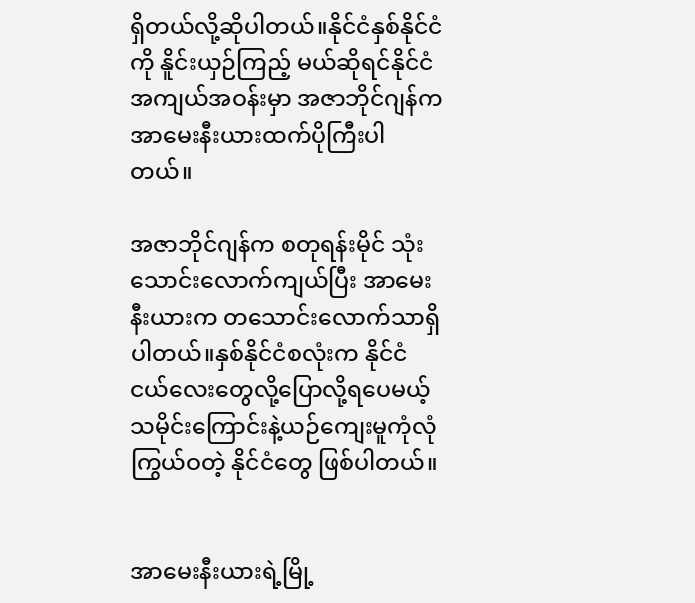ရှိတယ်လို့ဆိုပါတယ်။နိုင်ငံနှစ်နိုင်ငံကို နိူင်းယှဉ်ကြည့် မယ်ဆိုရင်နိုင်ငံအကျယ်အဝန်းမှာ အဇာဘိုင်ဂျန်က အာမေးနီးယားထက်ပိုကြီးပါတယ်။

အဇာဘိုင်ဂျန်က စတုရန်းမိုင် သုံးသောင်းလောက်ကျယ်ပြီး အာမေးနီးယားက တသောင်းလောက်သာရှိပါတယ်။နှစ်နိုင်ငံစလုံးက နိုင်ငံငယ်လေးတွေလို့ပြောလို့ရပေမယ့် သမိုင်းကြောင်းနဲ့ယဉ်ကျေးမူကုံလုံကြွယ်ဝတဲ့ နိုင်ငံတွေ ဖြစ်ပါတယ်။


အာမေးနီးယားရဲ့မြို့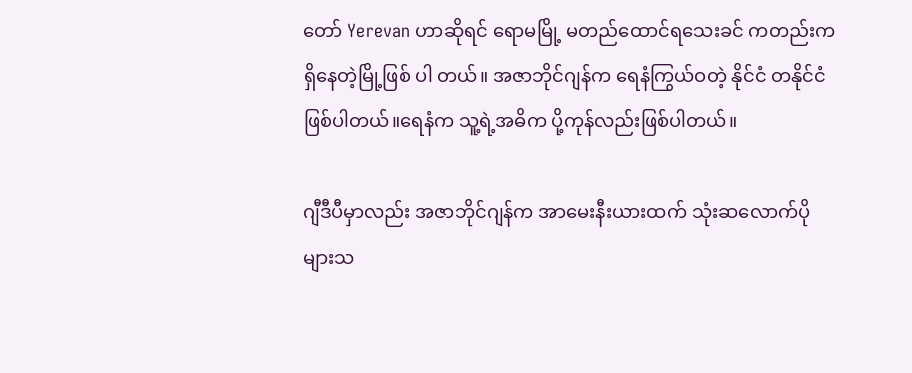တော် Yerevan ဟာဆိုရင် ရောမမြို့ မတည်ထောင်ရသေးခင် ကတည်းကရှိနေတဲ့မြို့ဖြစ် ပါ တယ်။ အဇာဘိုင်ဂျန်က ရေနံကြွယ်ဝတဲ့ နိုင်ငံ တနိုင်ငံဖြစ်ပါတယ်။ရေနံက သူ့ရဲ့အဓိက ပို့ကုန်လည်းဖြစ်ပါတယ်။

ဂျီဒီပီမှာလည်း အဇာဘိုင်ဂျန်က အာမေးနီးယားထက် သုံးဆလောက်ပိုများသ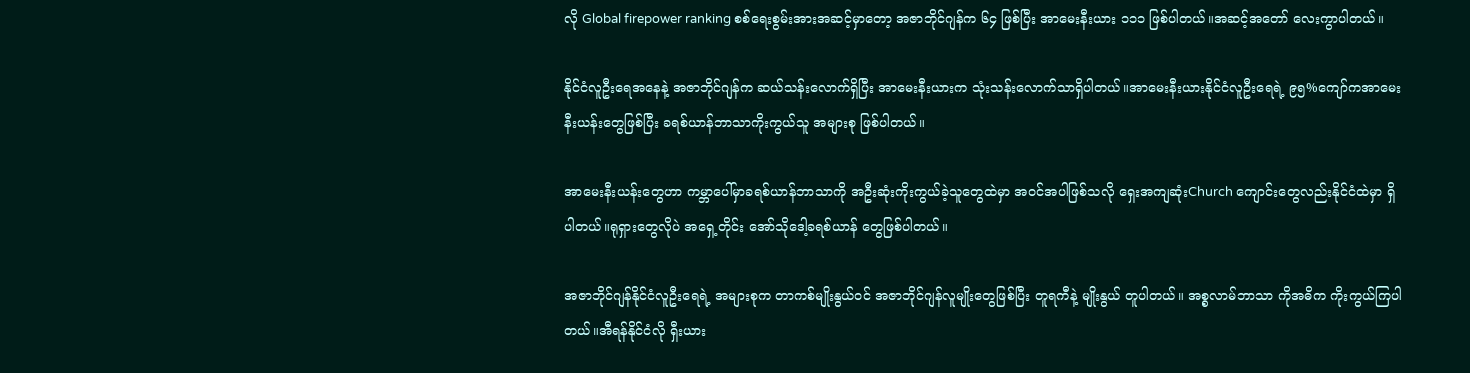လို Global firepower ranking စစ်ရေးစွမ်းအားအဆင့်မှာတော့ အဇာဘိုင်ဂျန်က ၆၄ ဖြစ်ပြီး အာမေးနီးယား ၁၁၁ ဖြစ်ပါတယ်။အဆင့်အတော် လေးကွာပါတယ်။

နိုင်ငံလူဦးရေအနေနဲ့ အဇာဘိုင်ဂျန်က ဆယ်သန်းလောက်ရှိပြီး အာမေးနီးယားက သုံးသန်းလောက်သာရှိပါတယ်။အာမေးနီးယားနိုင်ငံလူဦးရေရဲ့ ၉၅%ကျော်ကအာမေးနီးယန်းတွေဖြစ်ပြီး ခရစ်ယာန်ဘာသာကိုးကွယ်သူ အများစု ဖြစ်ပါတယ်။

အာမေးနီးယန်းတွေဟာ ကမ္ဘာပေါ်မှာခရစ်ယာန်ဘာသာကို အဦးဆုံးကိုးကွယ်ခဲ့သူတွေထဲမှာ အဝင်အပါဖြစ်သလို ရှေးအကျဆုံးChurch ကျောင်းတွေလည်းနိုင်ငံထဲမှာ ရှိပါတယ်။ရုရှားတွေလိုပဲ အရှေ့တိုင်း အော်သိုဒေါ့ခရစ်ယာန် တွေဖြစ်ပါတယ်။

အဇာဘိုင်ဂျန်နိုင်ငံလူဦးရေရဲ့ အများစုက တာကစ်မျိုးနွယ်ဝင် အဇာဘိုင်ဂျန်လူမျိုးတွေဖြစ်ပြီး တူရကီနဲ့ မျိုးနွယ် တူပါတယ်။ အစ္စလာမ်ဘာသာ ကိုအဓိက ကိုးကွယ်ကြပါတယ်။အီရန်နိုင်ငံလို ရှီးယား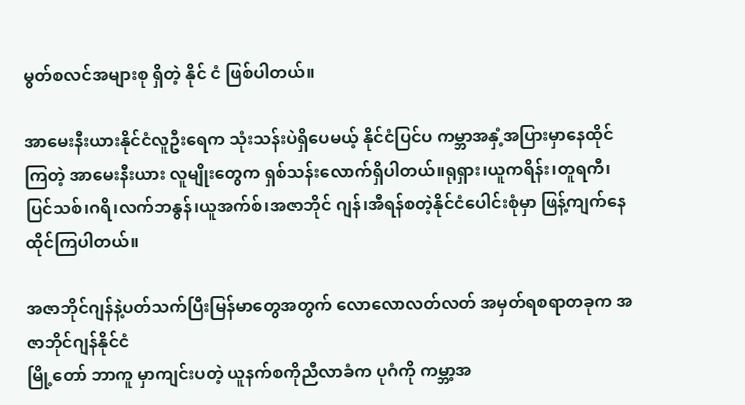မွတ်စလင်အများစု ရှိတဲ့ နိုင် ငံ ဖြစ်ပါတယ်။

အာမေးနီးယားနိုင်ငံလူဦးရေက သုံးသန်းပဲရှိပေမယ့် နိုင်ငံပြင်ပ ကမ္ဘာအနှံ့အပြားမှာနေထိုင်ကြတဲ့ အာမေးနီးယား လူမျိုးတွေက ရှစ်သန်းလောက်ရှိပါတယ်။ရုရှား၊ယူကရိန်း၊တူရကီ၊ပြင်သစ်၊ဂရိ၊လက်ဘနွန်၊ယူအက်စ်၊အဇာဘိုင် ဂျန်၊အီရန်စတဲ့နိုင်ငံပေါင်းစုံမှာ ဖြန့်ကျက်နေထိုင်ကြပါတယ်။

အဇာဘိုင်ဂျန်နဲ့ပတ်သက်ပြီးမြန်မာတွေအတွက် လောလောလတ်လတ် အမှတ်ရစရာတခုက အဇာဘိုင်ဂျန်နိုင်ငံ
မြို့တော် ဘာကူ မှာကျင်းပတဲ့ ယူနက်စကိုညီလာခံက ပုဂံကို ကမ္ဘာ့အ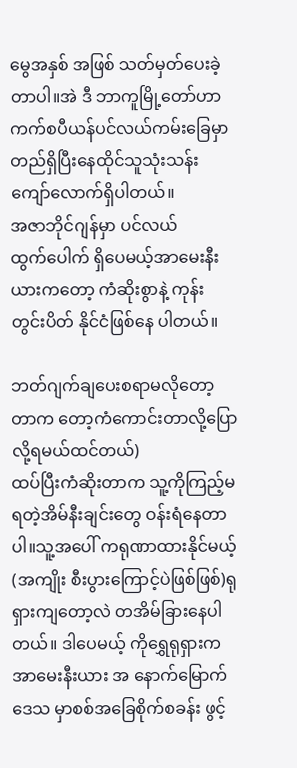မွေအနှစ် အဖြစ် သတ်မှတ်ပေးခဲ့တာပါ။အဲ ဒီ ဘာကူမြို့တော်ဟာ ကက်စပီယန်ပင်လယ်ကမ်းခြေမှာတည်ရှိပြီးနေထိုင်သူသုံးသန်းကျော်လောက်ရှိပါတယ်။
အဇာဘိုင်ဂျန်မှာ ပင်လယ်ထွက်‌ပေါက် ရှိပေမယ့်အာမေးနီးယားကတော့ ကံဆိုးစွာနဲ့ ကုန်းတွင်းပိတ် နိုင်ငံဖြစ်နေ ပါတယ်။

ဘတ်ဂျက်ချပေးစရာမလိုတော့တာက တော့ကံကောင်းတာလို့ပြောလို့ရမယ်ထင်တယ်)
ထပ်ပြီးကံဆိုးတာက သူ့ကိုကြည့်မရတဲ့အိမ်နီးချင်းတွေ ဝန်းရံနေတာပါ။သူ့အပေါ် ကရုဏာထားနိုင်မယ့် (အကျိုး စီးပွားကြောင့်ပဲဖြစ်ဖြစ်)ရုရှားကျတော့လဲ တအိမ်ခြားနေပါတယ်။ ဒါပေမယ့် ကိုရွှေရုရှားက အာမေးနီးယား အ နောက်မြောက်ဒေသ မှာစစ်အ‌ခြေစိုက်စခန်း ဖွင့်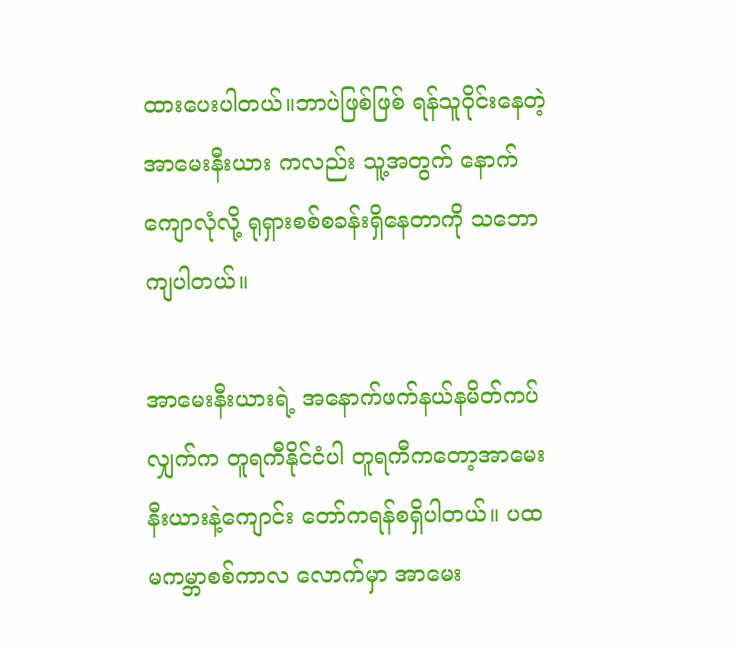ထား‌ပေးပါတယ်။ဘာပဲဖြစ်ဖြစ် ရန်သူဝိုင်းနေတဲ့ အာမေးနီးယား ကလည်း သူ့အတွက် နောက်ကျောလုံလို့ ရုရှားစစ်စခန်းရှိ‌နေတာကို သဘောကျပါတယ်။

အာမေးနီးယားရဲ့ အနောက်ဖက်နယ်နမိတ်ကပ်လျှက်က တူရကီနိုင်ငံပါ တူရကီကတော့အာမေးနီးယားနဲ့ကျောင်း တော်ကရန်စရှိပါတယ်။ ပထမကမ္ဘာစစ်ကာလ လောက်မှာ အာမေး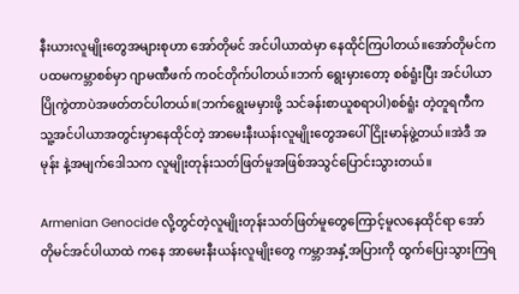နီးယားလူမျိုးတွေအများစုဟာ အော်တိုမင် အင်ပါယာထဲမှာ နေထိုင်ကြပါတယ်။အော်တိုမင်က ပထမကမ္ဘာစစ်မှာ ဂျာမဏီဖက် ကဝင်တိုက်ပါတယ်။ဘက် ရွေးမှားတော့ စစ်ရူံးပြီး အင်ပါယာပြိုကွဲတာပဲအဖတ်တင်ပါတယ်။(ဘက်ရွေးမမှားဖို့ သင်ခန်းစာယူစရာပါ)စစ်ရူံး တဲ့တူရကီက သူ့အင်ပါယာအတွင်းမှာနေထိုင်တဲ့ အာမေးနီးယန်းလူမျိုးတွေအပေါ် ငြိုးမာန်ဖွဲ့တယ်။အဲဒီ အမုန်း နဲ့အမျက်‌ဒေါသက လူမျိုးတုန်းသတ်ဖြတ်မူအဖြစ်အသွင်ပြောင်းသွားတယ်။

Armenian Genocide လို့တွင်တဲ့လူမျိုးတုန်းသတ်ဖြတ်မူတွေကြောင့်မူလ‌နေထိုင်ရာ အော်တိုမင်အင်ပါယာထဲ ကနေ အာမေးနီးယန်းလူမျိုးတွေ ကမ္ဘာအနှံ့အပြားကို ထွက်ပြေးသွားကြရ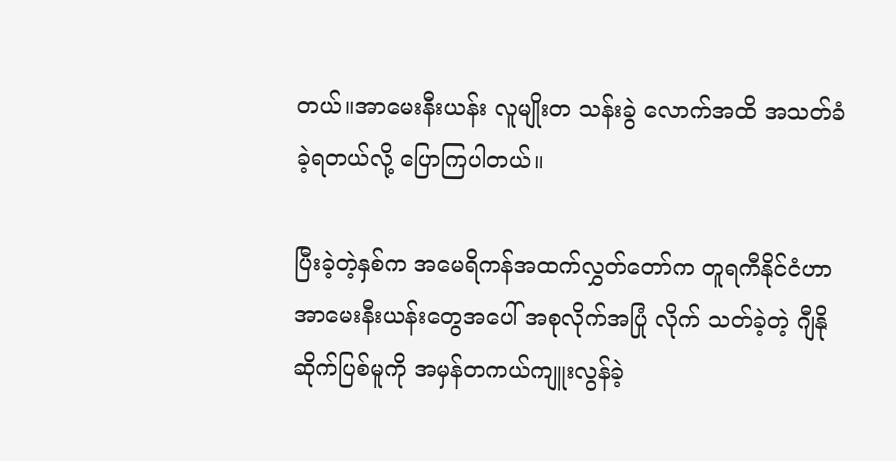တယ်။အာမေးနီးယန်း လူမျိုးတ သန်းခွဲ လောက်အထိ အသတ်ခံခဲ့ရတယ်လို့ ပြောကြပါတယ်။

ပြီးခဲ့တဲ့နှစ်က အမေရိကန်အထက်လွှတ်တော်က တူရကီနိုင်ငံဟာ အာမေးနီးယန်း‌တွေအပေါ် အစုလိုက်အပြုံ လိုက် သတ်ခဲ့တဲ့ ဂျီနိုဆိုက်ပြစ်မူကို အမှန်တကယ်ကျူးလွန်ခဲ့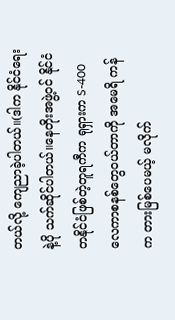တယ်လို့ ကျေညာခဲ့ပါတယ်။(ဒါက နိုင်ငံရေးနဲ့ပို သက်ဆိုင်ပါတယ်။နေတိုးအဖွဲ့ဝင် နိုင်ငံတနိုင်ငံဖြစ်တဲ့တူရကီက ရုရှားက S-400လေကာစနစ်တွေဝယ်တာကို အမေရိ ကန်က တားမြစ်ပေမယ့် မလိုက်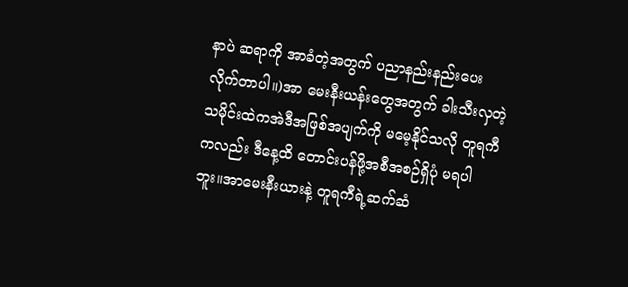နာပဲ ဆရာကို အာခံတဲ့အတွက် ပညာနည်းနည်းပေးလိုက်တာပါ။)အာ မေးနီးယန်းတွေအတွက် ခါးသီးလှတဲ့ သမိုင်းထဲကအဲဒီအဖြစ်အပျက်ကို မမေ့နိုင်သလို တူရကီကလည်း ဒီနေ့ထိ တောင်းပန်ဖို့အစီအစဉ်ရှိပုံ မရပါဘူး။အာမေးနီးယားနဲ့ တူရကီရဲ့ဆက်ဆံ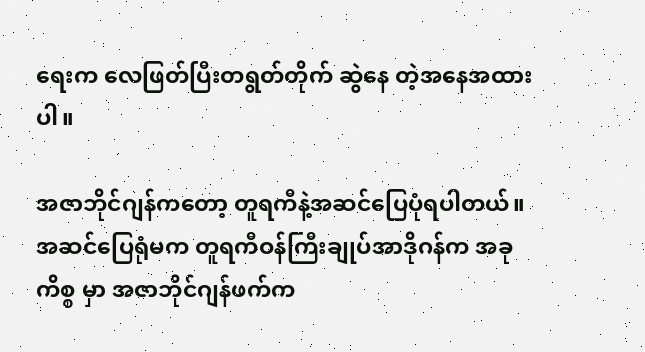ရေးက လေဖြတ်ပြီးတရွတ်တိုက် ဆွဲနေ တဲ့အနေအထားပါ။

အဇာဘိုင်ဂျန်ကတော့ တူရကီနဲ့အဆင်ပြေပုံရပါတယ်။ အဆင်ပြေရုံမက တူရကီဝန်ကြီးချုပ်အာဒိုဂန်က အခုကိစ္စ မှာ အဇာဘိုင်ဂျန်ဖက်က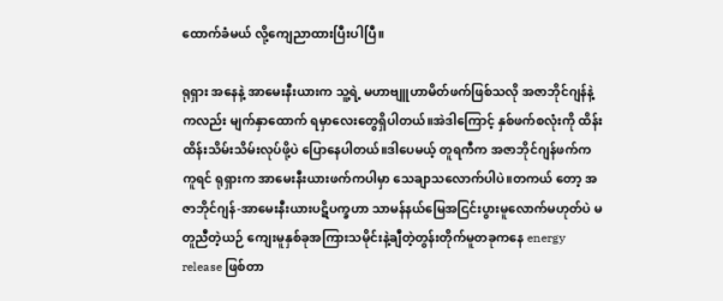ထောက်ခံမယ် လို့ကျေညာထားပြီးပါပြီ။

ရုရှား အနေနဲ့ အာမေးနီးယားက သူ့ရဲ့ မဟာဗျူဟာမိတ်ဖက်ဖြစ်သလို အဇာဘိုင်ဂျန်နဲ့ကလည်း မျက်နှာထောက် ရမှာလေးတွေရှိပါတယ်။အဲဒါကြောင့် နှစ်ဖက်စလုံးကို ထိန်းထိန်းသိမ်းသိမ်းလုပ်ဖို့ပဲ ပြောနေပါတယ်။ဒါပေမယ့် တူရကီက အဇာဘိုင်ဂျန်ဖက်က ကူရင် ရုရှားက အာမေးနီးယားဖက်ကပါမှာ သေချာသလောက်ပါပဲ။တကယ် တော့ အဇာဘိုင်ဂျန်-အာမေးနီးယားပဋိပက္ခဟာ သာမန်နယ်မြေအငြင်းပွားမူလောက်မဟုတ်ပဲ မတူညီတဲ့ယဉ် ကျေးမူနှစ်ခုအကြားသမိုင်းနဲ့ချီတဲ့တွန်းတိုက်မူတခုကနေ energy release ဖြစ်တာ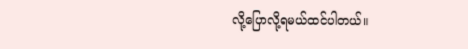လို့‌ပြောလို့ရမယ်ထင်ပါတယ်။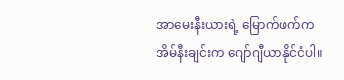အာမေးနီးယားရဲ့ မြောက်ဖက်ကအိမ်နီးချင်းက ဂျော်ဂျီယာနိုင်ငံပါ။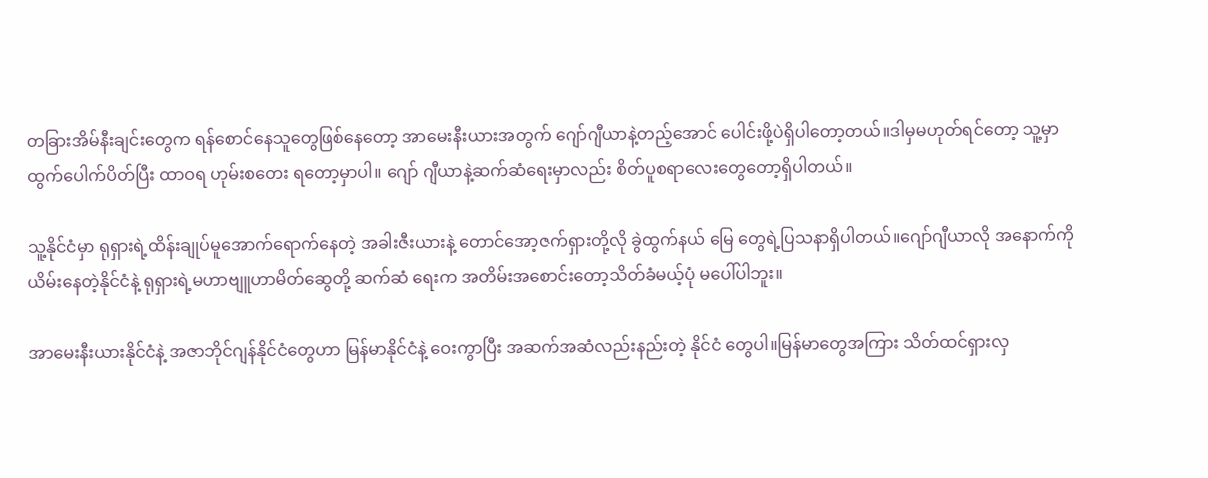တခြားအိမ်နီးချင်းတွေက ရန်စောင်နေသူတွေဖြစ်နေတော့ အာမေးနီးယားအတွက် ဂျော်ဂျီယာနဲ့တည့်အောင် ပေါင်းဖို့ပဲရှိပါတော့တယ်။ဒါမှမဟုတ်ရင်တော့ သူ့မှာထွက်ပေါက်ပိတ်ပြီး ထာဝရ ဟုမ်းစတေး ရတော့မှာပါ။‌ ဂျော် ဂျီယာနဲ့ဆက်ဆံရေးမှာလည်း စိတ်ပူစရာလေးတွေတော့ရှိပါတယ်။

သူ့နိုင်ငံမှာ ရုရှားရဲ့ထိန်းချုပ်မူအောက်ရောက်နေတဲ့ အခါးဇီးယားနဲ့ တောင်အော့ဇက်ရှားတို့လို ခွဲထွက်နယ် မြေ တွေရဲ့ပြသနာရှိပါတယ်။ဂျော်ဂျီယာလို အနောက်ကိုယိမ်းနေတဲ့နိုင်ငံနဲ့ ရုရှားရဲ့မဟာဗျူဟာမိတ်ဆွေတို့ ဆက်ဆံ ရေးက အတိမ်းအစောင်းတော့သိတ်ခံမယ့်ပုံ မပေါ်ပါဘူး။

အာမေးနီးယားနိုင်ငံနဲ့ အဇာဘိုင်ဂျန်နိုင်ငံတွေဟာ မြန်မာနိုင်ငံနဲ့ ဝေးကွာပြီး အဆက်အဆံလည်းနည်းတဲ့ နိုင်ငံ တွေပါ။မြန်မာတွေအကြား သိတ်ထင်ရှားလှ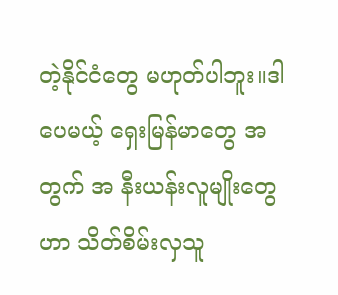တဲ့နိုင်ငံတွေ မဟုတ်ပါဘူး။ဒါပေမယ့် ရှေးမြန်မာတွေ အတွက် အ နီးယန်းလူမျိုးတွေဟာ သိတ်စိမ်းလှသူ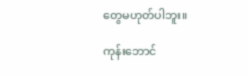တွေမဟုတ်ပါဘူး။

ကုန်းဘောင်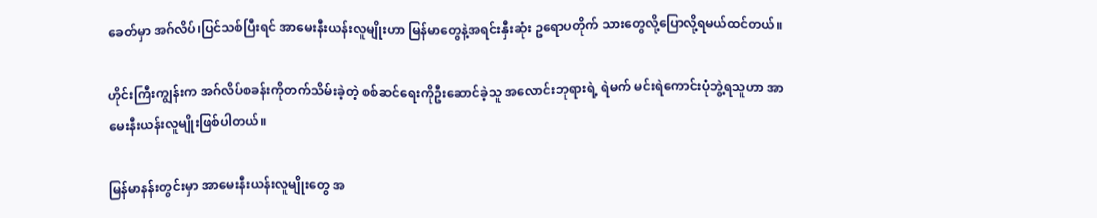ခေတ်မှာ အဂ်လိပ်၊ပြင်သစ်ပြီးရင် အာမေးနီးယန်းလူမျိုးဟာ မြန်မာတွေနဲ့အရင်းနှီးဆုံး ဥရောပတိုက် သား‌တွေလို့ပြောလို့ရမယ်ထင်တယ်။

ဟိုင်းကြီးကျွန်းက အဂ်လိပ်စခန်းကိုတက်သိမ်းခဲ့တဲ့ စစ်ဆင်ရေးကိုဦးဆောင်ခဲ့သူ အလောင်းဘုရားရဲ့ ရဲမက် မင်းရဲကောင်းပုံဘွဲ့ရသူဟာ အာမေးနီးယန်းလူမျိုးဖြစ်ပါတယ်။

မြန်မာနန်းတွင်းမှာ အာမေးနီးယန်းလူမျိုးတွေ အ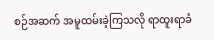စဉ်အဆက် အမူထမ်းခဲ့ကြသလို ရာထူးရာခံ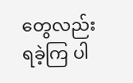တွေလည်း ရခဲ့ကြ ပါ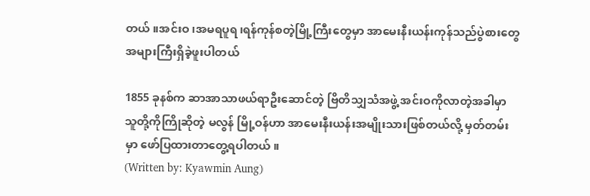တယ်။အင်းဝ၊အမရပူရ၊ရန်ကုန်စတဲ့မြို့ကြီးတွေမှာ အာမေးနီးယန်းကုန်သည်ပွဲစားတွေ အများကြီးရှိခဲ့ဖူးပါတယ်

1855 ခုနစ်က ဆာအာသာဖယ်ရာဦးဆောင်တဲ့ ဗြိတိသျှသံအဖွဲ့ အင်းဝကိုလာတဲ့အခါမှာ သူတို့ကိုကြိုဆိုတဲ့ မလွန် မြို့ဝန်ဟာ အာမေးနီးယန်းအမျိုးသားဖြစ်တယ်လို့ မှတ်တမ်းမှာ ဖော်ပြထားတာ‌တွေ့ရပါတယ်။
(Written by: Kyawmin Aung)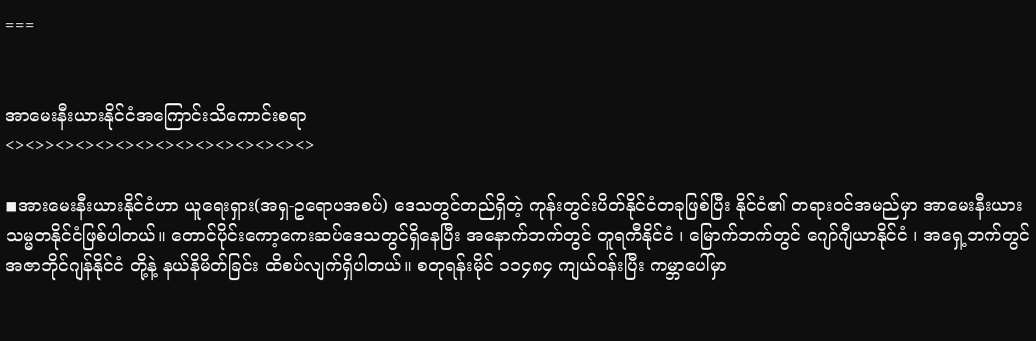===


အာမေးနီးယားနိုင်ငံအကြောင်းသိကောင်းစရာ
<><>><><><><><><><><><><><><><>

◾အားမေးနီးယားနိုင်ငံဟာ ယူရေးရှား(အရှ-ဥရောပအစပ်) ဒေသတွင်တည်ရှိတဲ့ ကုန်းတွင်းပိတ်နိုင်ငံတခုဖြစ်ပြီး နိုင်ငံ၏ တရားဝင်အမည်မှာ အာမေးနီးယား သမ္မတနိုင်ငံဖြစ်ပါတယ်။ တောင်ပိုင်းကော့ကေးဆပ်ဒေသတွင်ရှိနေပြီး အနောက်ဘက်တွင် တူရကီနိုင်ငံ ၊ မြောက်ဘက်တွင် ဂျော်ဂျီယာနိုင်ငံ ၊ အရှေ့ဘက်တွင် အဇာဘိုင်ဂျန်နိုင်ငံ တို့နဲ့ နယ်နိမိတ်ခြင်း ထိစပ်လျက်ရှိပါတယ်။ စတုရန်းမိုင် ၁၁၄၈၄ ကျယ်ဝန်းပြီး ကမ္ဘာပေါ်မှာ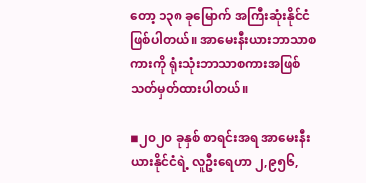တော့ ၁၃၈ ခုမြောက် အကြီးဆုံးနိုင်ငံဖြစ်ပါတယ်။ အာမေးနီးယားဘာသာစကားကို ရုံးသုံးဘာသာစကားအဖြစ် သတ်မှတ်ထားပါတယ်။

◾၂၀၂၀ ခုနှစ် စာရင်းအရ အာမေးနီးယားနိုင်ငံရဲ့ လူဦးရေဟာ ၂,၉၅၆,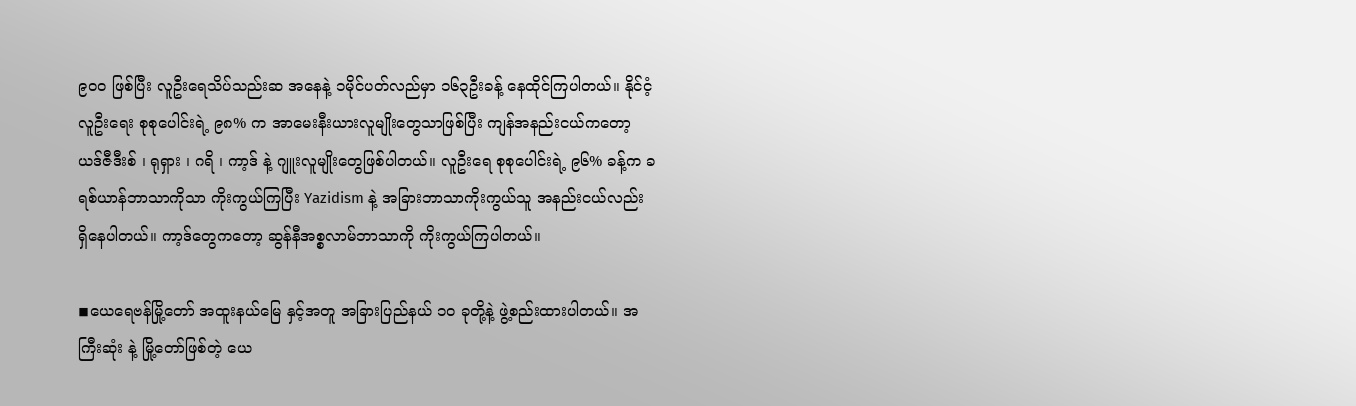၉၀၀ ဖြစ်ပြီး လူဦးရေသိပ်သည်းဆ အနေနဲ့ ၁မိုင်ပတ်လည်မှာ ၁၆၃ဦးခန့် နေထိုင်ကြပါတယ်။ နိုင်ငံ့လူဦးရေး စုစုပေါင်းရဲ့ ၉၈% က အာမေးနီးယားလူမျိုးတွေသာဖြစ်ပြီး ကျန်အနည်းငယ်ကတော့ ယဒ်ဇီဒီးစ် ၊ ရုရှား ၊ ဂရိ ၊ ကာ့ဒ် နဲ့ ဂျူးလူမျိုးတွေဖြစ်ပါတယ်။ လူဦးရေ စုစုပေါင်းရဲ့ ၉၆% ခန့်က ခရစ်ယာန်ဘာသာကိုသာ ကိုးကွယ်ကြပြီး Yazidism နဲ့ အခြားဘာသာကိုးကွယ်သူ အနည်းငယ်လည်း ရှိနေပါတယ်။ ကာ့ဒ်တွေကတော့ ဆွန်နီအစ္စလာမ်ဘာသာကို ကိုးကွယ်ကြပါတယ်။

◾ယေရေဗန်မြို့တော် အထူးနယ်မြေ နှင့်အတူ အခြားပြည်နယ် ၁၀ ခုတို့နဲ့ ဖွဲ့စည်းထားပါတယ်။ အကြီးဆုံး နဲ့ မြို့တော်ဖြစ်တဲ့ ယေ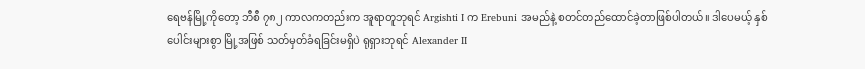ရေဗန်မြို့ကိုတော့ ဘီစီ ၇၈၂ ကာလကတည်းက အူရာတူဘုရင် Argishti I က Erebuni အမည်နဲ့ စတင်တည်ထောင်ခဲ့တာဖြစ်ပါတယ်။ ဒါပေမယ့် နှစ်ပေါင်းများစွာ မြို့အဖြစ် သတ်မှတ်ခံရခြင်းမရှိပဲ ရုရှားဘုရင် Alexander II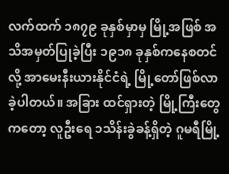လက်ထက် ၁၈၇၉ ခုနှစ်မှာမှ မြို့အဖြစ် အသိအမှတ်ပြုခဲ့ပြီး ၁၉၁၈ ခုနှစ်ကနေစတင်လို့ အာမေးနီးယားနိုင်ငံရဲ့ မြို့တော်ဖြစ်လာခဲ့ပါတယ်။ အခြား ထင်ရှားတဲ့ မြို့ကြီးတွေကတော့ လူဦးရေ ၁သိန်းခွဲခန့်ရှိတဲ့ ဂူမရီမြို့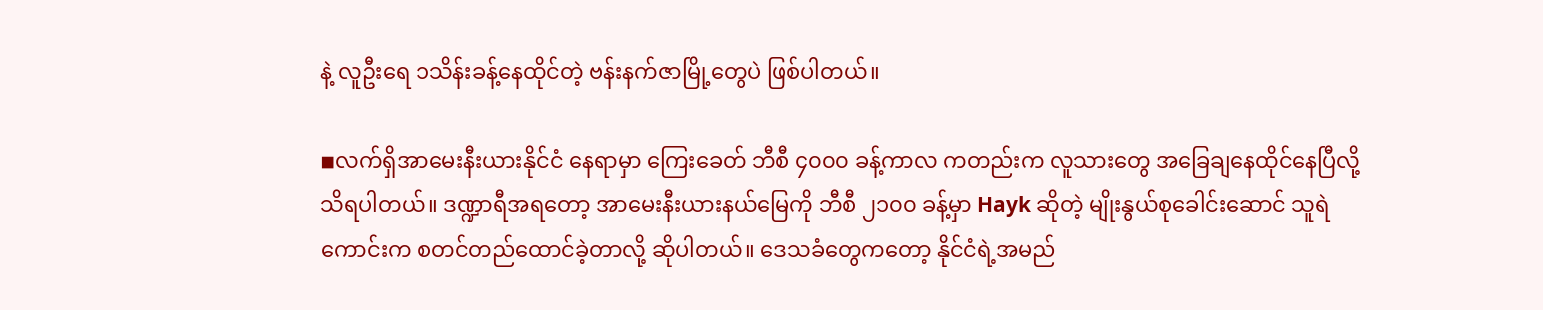နဲ့ လူဦးရေ ၁သိန်းခန့်နေထိုင်တဲ့ ဗန်းနက်ဇာမြို့တွေပဲ ဖြစ်ပါတယ်။

◾လက်ရှိအာမေးနီးယားနိုင်ငံ နေရာမှာ ကြေးခေတ် ဘီစီ ၄၀၀၀ ခန့်ကာလ ကတည်းက လူသားတွေ အခြေချနေထိုင်နေပြီလို့ သိရပါတယ်။ ဒဏ္ဍာရီအရတော့ အာမေးနီးယားနယ်မြေကို ဘီစီ ၂၁၀၀ ခန့်မှာ Hayk ဆိုတဲ့ မျိုးနွယ်စုခေါင်းဆောင် သူရဲကောင်းက စတင်တည်ထောင်ခဲ့တာလို့ ဆိုပါတယ်။ ဒေသခံတွေကတော့ နိုင်ငံရဲ့အမည်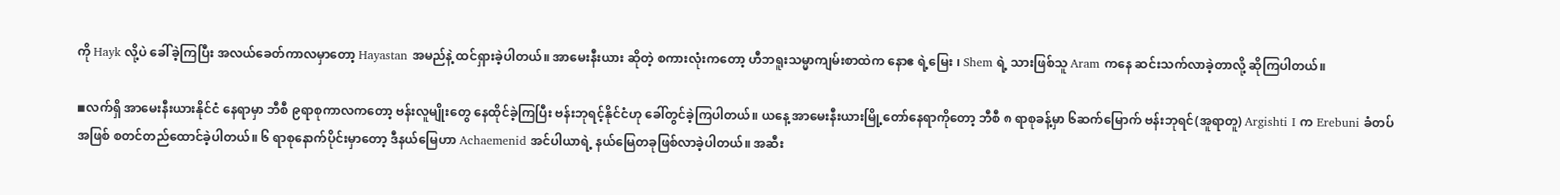ကို Hayk လို့ပဲ ခေါ်ခဲ့ကြပြီး အလယ်ခေတ်ကာလမှာတော့ Hayastan အမည်နဲ့ ထင်ရှားခဲ့ပါတယ်။ အာမေးနီးယား ဆိုတဲ့ စကားလုံးကတော့ ဟီဘရူးသမ္မာကျမ်းစာထဲက နောဧ ရဲ့မြေး ၊ Shem ရဲ့ သားဖြစ်သူ Aram ကနေ ဆင်းသက်လာခဲ့တာလို့ ဆိုကြပါတယ်။

◾လက်ရှိ အာမေးနီးယားနိုင်ငံ နေရာမှာ ဘီစီ ၉ရာစုကာလကတော့ ဗန်းလူမျိုးတွေ နေထိုင်ခဲ့ကြပြီး ဗန်းဘုရင့်နိုင်ငံဟု ခေါ်တွင်ခဲ့ကြပါတယ်။ ယနေ့ အာမေးနီးယားမြို့တော်နေရာကိုတော့ ဘီစီ ၈ ရာစုခန့်မှာ ၆ဆက်မြောက် ဗန်းဘုရင်(အူရာတူ) Argishti I က Erebuni ခံတပ်အဖြစ် စတင်တည်ထောင်ခဲ့ပါတယ်။ ၆ ရာစုနောက်ပိုင်းမှာတော့ ဒီနယ်မြေဟာ Achaemenid အင်ပါယာရဲ့ နယ်မြေတခုဖြစ်လာခဲ့ပါတယ်။ အဆီး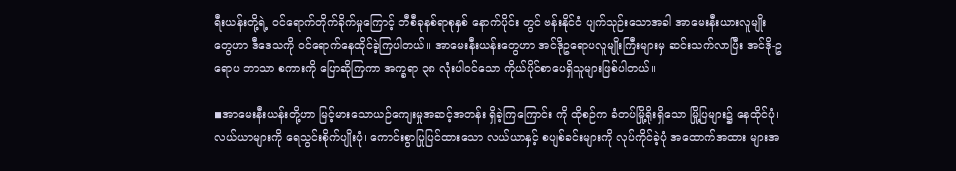ရီးယန်းတို့ရဲ့ ဝင်ရောက်တိုက်ခိုက်မှုကြောင့် ဘီစီခုနစ်ရာစုနှစ် နောက်ပိုင်း တွင် ဗန်းနိုင်ငံ ပျက်သုဉ်းသောအခါ အာမေးနီးယားလူမျိုးတွေဟာ ဒီဒေသကို ဝင်ရောက်နေထိုင်ခဲ့ကြပါတယ်။ အာမေးနီးယန်းတွေဟာ အင်ဒိုဥရောပလူမျိုးကြီးများမှ ဆင်းသက်လာပြီး အင်ဒို-ဥရောပ ဘာသာ စကားကို ပြောဆိုကြကာ အက္ခရာ ၃၈ လုံးပါဝင်သော ကိုယ်ပိုင်စာပေရှိသူများဖြစ်ပါတယ်။

◾အာမေးနီးယန်းတို့ဟာ မြင့်မားသောယဉ်ကျေးမှုအဆင့်အတန်း ရှိခဲ့ကြကြောင်း ကို ထိုစဉ်က ခံတပ်မြို့ရိုးရှိသော မြို့ပြများ၌ နေထိုင်ပုံ၊ လယ်ယာများကို ရေသွင်းစိုက်ပျိုးပုံ၊ ကောင်းစွာပြုပြင်ထားသော လယ်ယာနှင့် စပျစ်ခင်းများကို လုပ်ကိုင်ခဲ့ပုံ အထောက်အထား များအ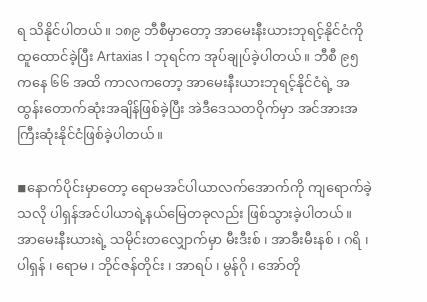ရ သိနိုင်ပါတယ်။ ၁၈၉ ဘီစီမှာတော့ အာမေးနီးယားဘုရင့်နိုင်ငံကို ထူထောင်ခဲ့ပြီး Artaxias I ဘုရင်က အုပ်ချုပ်ခဲ့ပါတယ်။ ဘီစီ ၉၅ ကနေ ၆၆ အထိ ကာလကတော့ အာမေးနီးယားဘုရင့်နိုင်ငံရဲ့ အထွန်းတောက်ဆုံးအချိန်ဖြစ်ခဲ့ပြီး အဲဒီဒေသတဝိုက်မှာ အင်အားအကြီးဆုံးနိုင်ငံဖြစ်ခဲ့ပါတယ်။

◾နောက်ပိုင်းမှာတော့ ရောမအင်ပါယာလက်အောက်ကို ကျရောက်ခဲ့သလို ပါရှန်အင်ပါယာရဲ့နယ်မြေတခုလည်း ဖြစ်သွားခဲ့ပါတယ်။ အာမေးနီးယားရဲ့ သမိုင်းတလျှောက်မှာ မီးဒီးစ် ၊ အာခီးမီးနစ် ၊ ဂရိ ၊ ပါရှန် ၊ ရောမ ၊ ဘိုင်ဇန်တိုင်း ၊ အာရပ် ၊ မွန်ဂို ၊ အော်တို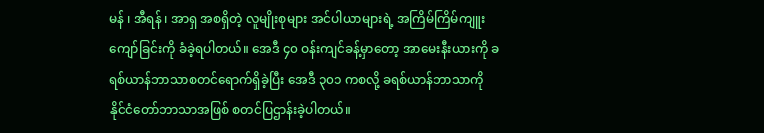မန် ၊ အီရန် ၊ အာရှ အစရှိတဲ့ လူမျိုးစုများ အင်ပါယာများရဲ့ အကြိမ်ကြိမ်ကျူးကျော်ခြင်းကို ခံခဲ့ရပါတယ်။ အေဒီ ၄၀ ဝန်းကျင်ခန့်မှာတော့ အာမေးနီးယားကို ခရစ်ယာန်ဘာသာစတင်ရောက်ရှိခဲ့ပြီး အေဒီ ၃၀၁ ကစလို့ ခရစ်ယာန်ဘာသာကို နိုင်ငံတော်ဘာသာအဖြစ် စတင်ပြဌာန်းခဲ့ပါတယ်။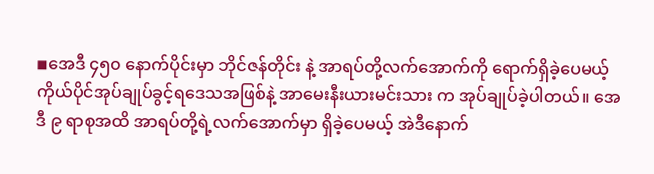◾အေဒီ ၄၅၀ နောက်ပိုင်းမှာ ဘိုင်ဇန်တိုင်း နဲ့ အာရပ်တို့လက်အောက်ကို ရောက်ရှိခဲ့ပေမယ့် ကိုယ်ပိုင်အုပ်ချုပ်ခွင့်ရဒေသအဖြစ်နဲ့ အာမေးနီးယားမင်းသား က အုပ်ချုပ်ခဲ့ပါတယ်။ အေဒီ ၉ ရာစုအထိ အာရပ်တို့ရဲ့လက်အောက်မှာ ရှိခဲ့ပေမယ့် အဲဒီနောက်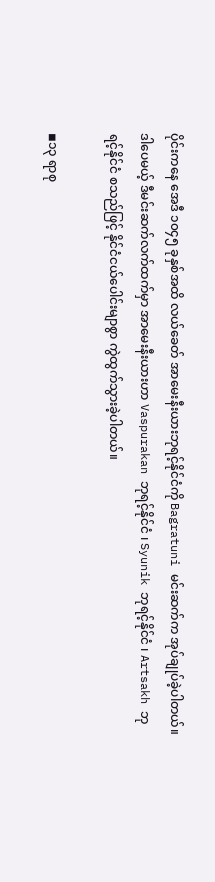ပိုင်းကနေ အေဒီ ၁၀၄၅ ခုနှစ်အထိ လယ်ခေတ် အာမေးနီးယားဘုရင့်နိုင်ငံကို Bagratuni မင်းဆက်က အုပ်ချုပ်ခဲ့ပါတယ်။ ဒါပေမယ့် ဒီမင်းဆက်လက်ထက်မှာ အာမေးနီးယားဟာ Vaspurakan ဘုရင့်နိုင်ငံ ၊ Syunik ဘုရင့်နိုင်ငံ ၊ Artsakh ဘုရင့်နိုင်ငံ စသည်ဖြင့် နိုင်ငံငယ်ပေါင်းမျာစွာ ကွဲထွက်သွားခဲ့ပါတယ်။

◾၁၃ ရာစု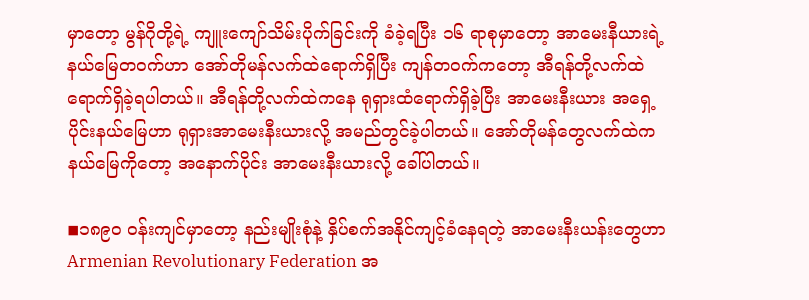မှာတော့ မွန်ဂိုတို့ရဲ့ ကျူးကျော်သိမ်းပိုက်ခြင်းကို ခံခဲ့ရပြီး ၁၆ ရာစုမှာတော့ အာမေးနီယားရဲ့နယ်မြေတဝက်ဟာ အော်တိုမန်လက်ထဲရောက်ရှိပြီး ကျန်တဝက်ကတော့ အီရန်တို့လက်ထဲရောက်ရှိခဲ့ရပါတယ်။ အီရန်တို့လက်ထဲကနေ ရုရှားထံရောက်ရှိခဲ့ပြီး အာမေးနီးယား အရှေ့ပိုင်းနယ်မြေဟာ ရုရှားအာမေးနီးယားလို့ အမည်တွင်ခဲ့ပါတယ်။ အော်တိုမန်တွေလက်ထဲကနယ်မြေကိုတော့ အနောက်ပိုင်း အာမေးနီးယားလို့ ခေါ်ပါတယ်။

◾၁၈၉၀ ဝန်းကျင်မှာတော့ နည်းမျိုးစုံနဲ့ နှိပ်စက်အနိုင်ကျင့်ခံနေရတဲ့ အာမေးနီးယန်းတွေဟာ Armenian Revolutionary Federation အ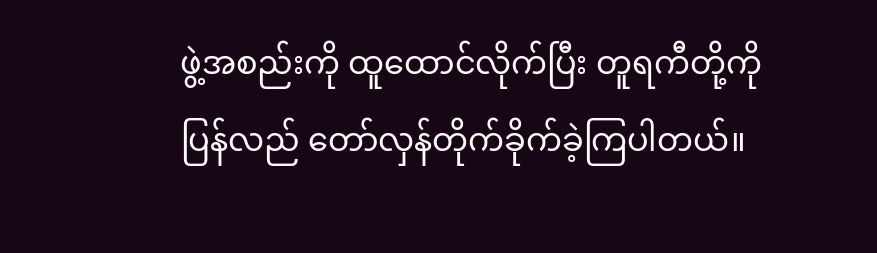ဖွဲ့အစည်းကို ထူထောင်လိုက်ပြီး တူရကီတို့ကို ပြန်လည် တော်လှန်တိုက်ခိုက်ခဲ့ကြပါတယ်။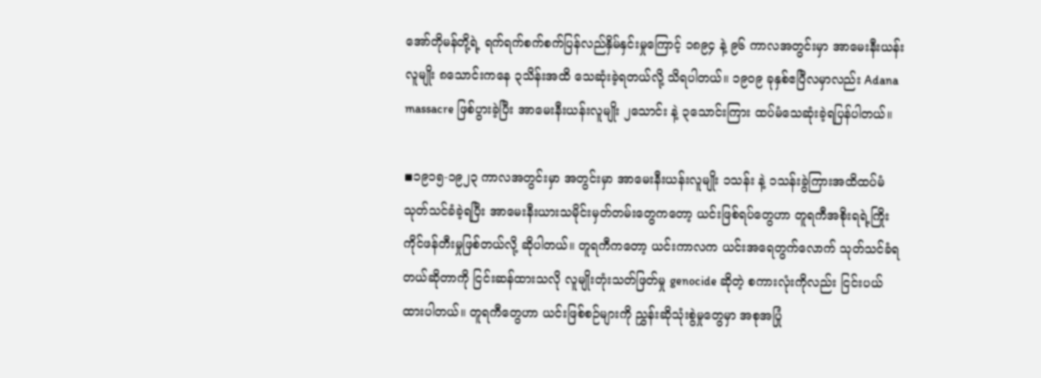အော်တိုမန်တို့ရဲ့ ရက်ရက်စက်စက်ပြန်လည်နှိမ်နှင်းမှုကြောင့် ၁၈၉၄ နဲ့ ၉၆ ကာလအတွင်းမှာ အာမေးနီးယန်းလူမျိုး ၈သောင်းကနေ ၃သိန်းအထိ သေဆုံးခဲ့ရတယ်လို့ သိရပါတယ်။ ၁၉၀၉ ခုနှစ်ဧပြီလမှာလည်း Adana massacre ဖြစ်ပွားခဲ့ပြီး အာမေးနီးယန်းလူမျိုး ၂သောင်း နဲ့ ၃သောင်းကြား ထပ်မံသေဆုံးခဲ့ရပြန်ပါတယ်။

◾၁၉၁၅-၁၉၂၃ ကာလအတွင်းမှာ အတွင်းမှာ အာမေးနီးယန်းလူမျိုး ၁သန်း နဲ့ ၁သန်းခွဲကြားအထိထပ်မံသုတ်သင်ခံခဲ့ရပြီး အာမေးနီးယားသမိုင်းမှတ်တမ်းတွေကတော့ ယင်းဖြစ်ရပ်တွေဟာ တူရကီအစိုးရရဲ့ကြိုးကိုင်ဖန်တီးမှုဖြစ်တယ်လို့ ဆိုပါတယ်။ တူရကီကတော့ ယင်းကာလက ယင်းအရေတွက်လောက် သုတ်သင်ခံရတယ်ဆိုတာကို ငြင်းဆန်ထားသလို လူမျိုးတုံးသတ်ဖြတ်မှု genocide ဆိုတဲ့ စကားလုံးကိုလည်း ငြင်းပယ်ထားပါတယ်။ တူရကီတွေဟာ ယင်းဖြစ်စဉ်များကို ညွှန်းဆိုသုံးစွဲမှုတွေမှာ အစုအပြုံ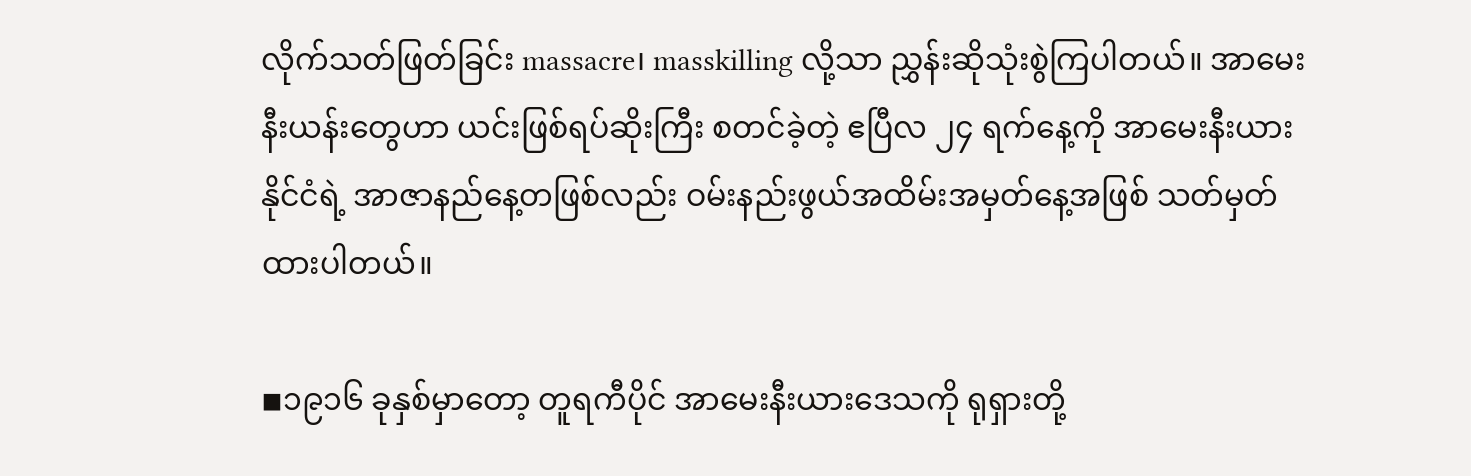လိုက်သတ်ဖြတ်ခြင်း massacre၊ masskilling လို့သာ ညွှန်းဆိုသုံးစွဲကြပါတယ်။ အာမေးနီးယန်းတွေဟာ ယင်းဖြစ်ရပ်ဆိုးကြီး စတင်ခဲ့တဲ့ ဧပြီလ ၂၄ ရက်နေ့ကို အာမေးနီးယားနိုင်ငံရဲ့ အာဇာနည်နေ့တဖြစ်လည်း ဝမ်းနည်းဖွယ်အထိမ်းအမှတ်နေ့အဖြစ် သတ်မှတ်ထားပါတယ်။

◾၁၉၁၆ ခုနှစ်မှာတော့ တူရကီပိုင် အာမေးနီးယားဒေသကို ရုရှားတို့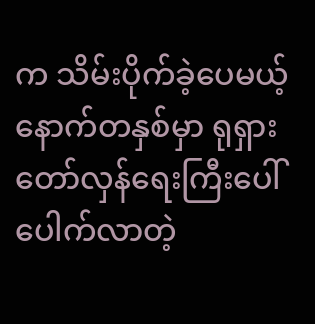က သိမ်းပိုက်ခဲ့ပေမယ့် နောက်တနှစ်မှာ ရုရှားတော်လှန်ရေးကြီးပေါ်ပေါက်လာတဲ့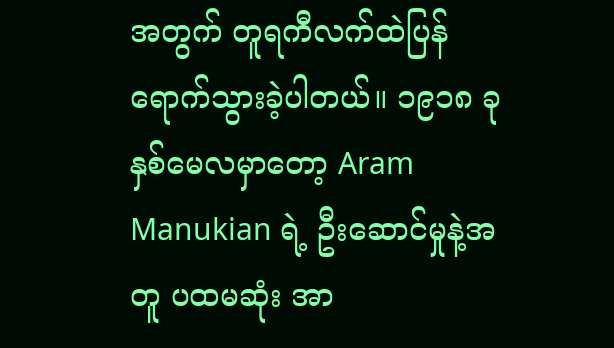အတွက် တူရကီလက်ထဲပြန်ရောက်သွားခဲ့ပါတယ်။ ၁၉၁၈ ခုနှစ်မေလမှာတော့ Aram Manukian ရဲ့ ဦးဆောင်မှုနဲ့အတူ ပထမဆုံး အာ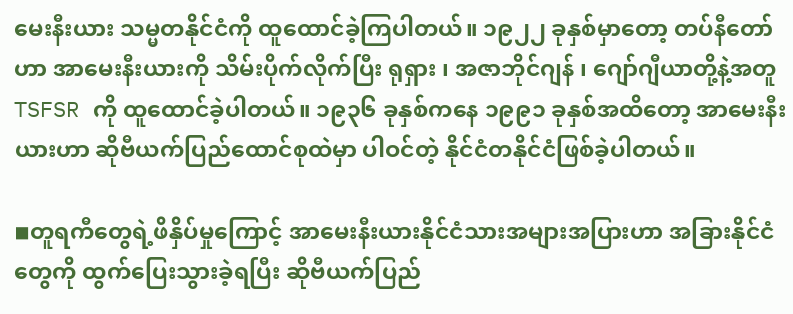မေးနီးယား သမ္မတနိုင်ငံကို ထူထောင်ခဲ့ကြပါတယ်။ ၁၉၂၂ ခုနှစ်မှာတော့ တပ်နီတော်ဟာ အာမေးနီးယားကို သိမ်းပိုက်လိုက်ပြီး ရုရှား ၊ အဇာဘိုင်ဂျန် ၊ ဂျော်ဂျီယာတို့နဲ့အတူ TSFSR ကို ထူထောင်ခဲ့ပါတယ်။ ၁၉၃၆ ခုနှစ်ကနေ ၁၉၉၁ ခုနှစ်အထိတော့ အာမေးနီးယားဟာ ဆိုဗီယက်ပြည်ထောင်စုထဲမှာ ပါဝင်တဲ့ နိုင်ငံတနိုင်ငံဖြစ်ခဲ့ပါတယ်။

◾တူရကီတွေရဲ့ဖိနှိပ်မှုကြောင့် အာမေးနီးယားနိုင်ငံသားအများအပြားဟာ အခြားနိုင်ငံတွေကို ထွက်ပြေးသွားခဲ့ရပြီး ဆိုဗီယက်ပြည်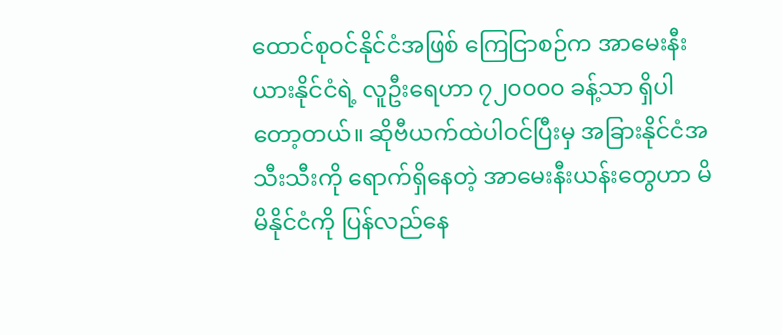ထောင်စုဝင်နိုင်ငံအဖြစ် ကြေငြာစဉ်က အာမေးနီးယားနိုင်ငံရဲ့ လူဦးရေဟာ ၇၂၀၀၀၀ ခန့်သာ ရှိပါတော့တယ်။ ဆိုဗီယက်ထဲပါဝင်ပြီးမှ အခြားနိုင်ငံအသီးသီးကို ရောက်ရှိနေတဲ့ အာမေးနီးယန်းတွေဟာ မိမိနိုင်ငံကို ပြန်လည်နေ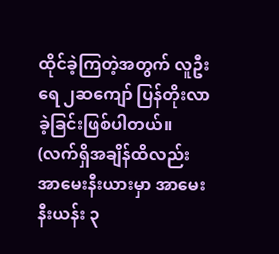ထိုင်ခဲ့ကြတဲ့အတွက် လူဦးရေ ၂ဆကျော် ပြန်တိုးလာခဲ့ခြင်းဖြစ်ပါတယ်။ (လက်ရှိအချိန်ထိလည်း အာမေးနီးယားမှာ အာမေးနီးယန်း ၃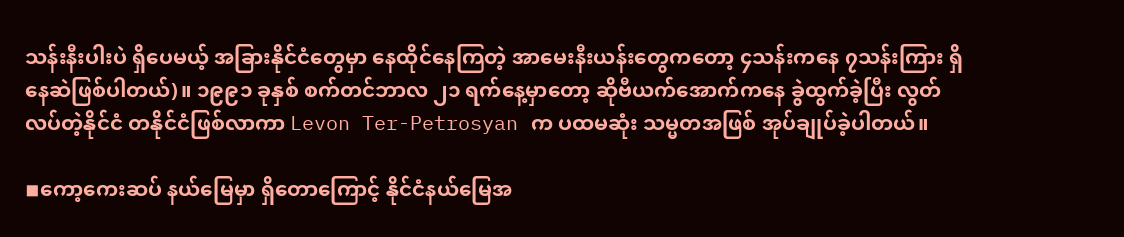သန်းနီးပါးပဲ ရှိပေမယ့် အခြားနိုင်ငံတွေမှာ နေထိုင်နေကြတဲ့ အာမေးနီးယန်းတွေကတော့ ၄သန်းကနေ ၇သန်းကြား ရှိနေဆဲဖြစ်ပါတယ်)။ ၁၉၉၁ ခုနှစ် စက်တင်ဘာလ ၂၁ ရက်နေ့မှာတော့ ဆိုဗီယက်အောက်ကနေ ခွဲထွက်ခဲ့ပြီး လွတ်လပ်တဲ့နိုင်ငံ တနိုင်ငံဖြစ်လာကာ Levon Ter-Petrosyan က ပထမဆုံး သမ္မတအဖြစ် အုပ်ချုပ်ခဲ့ပါတယ်။

◾ကော့ကေးဆပ် နယ်မြေမှာ ရှိတောကြောင့် နိုင်ငံနယ်မြေအ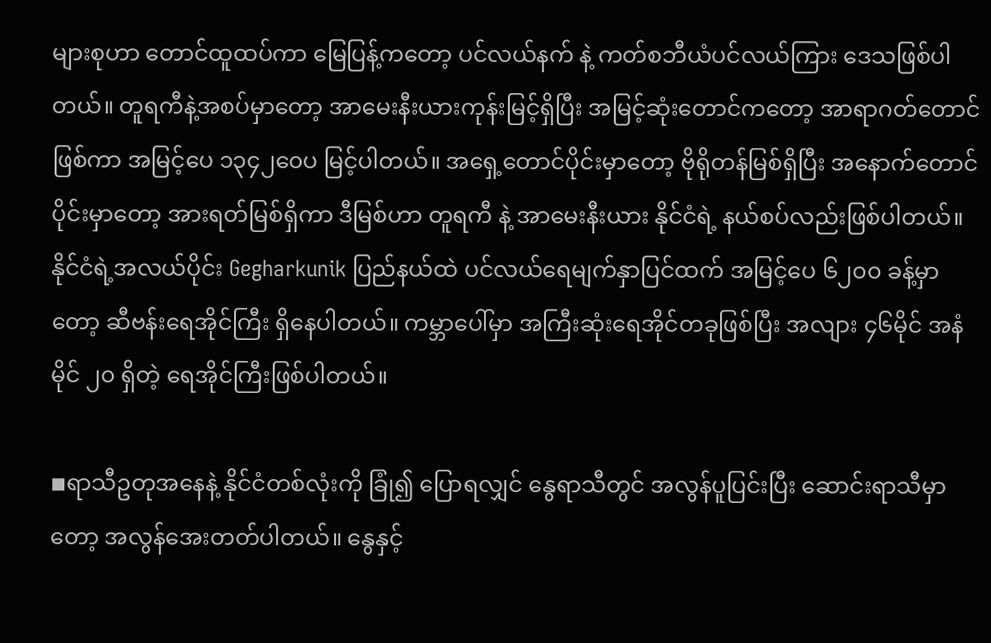များစုဟာ တောင်ထူထပ်ကာ မြေပြန့်ကတော့ ပင်လယ်နက် နဲ့ ကတ်စဘီယံပင်လယ်ကြား ဒေသဖြစ်ပါတယ်။ တူရကီနဲ့အစပ်မှာတော့ အာမေးနီးယားကုန်းမြင့်ရှိပြီး အမြင့်ဆုံးတောင်ကတော့ အာရာဂတ်တောင်ဖြစ်ကာ အမြင့်ပေ ၁၃၄၂၀ေပ မြင့်ပါတယ်။ အရှေ့တောင်ပိုင်းမှာတော့ ဗိုရိုတန်မြစ်ရှိပြီး အနောက်တောင်ပိုင်းမှာတော့ အားရတ်မြစ်ရှိကာ ဒီမြစ်ဟာ တူရကီ နဲ့ အာမေးနီးယား နိုင်ငံရဲ့ နယ်စပ်လည်းဖြစ်ပါတယ်။ နိုင်ငံရဲ့အလယ်ပိုင်း Gegharkunik ပြည်နယ်ထဲ ပင်လယ်ရေမျက်နှာပြင်ထက် အမြင့်ပေ ၆၂၀၀ ခန့်မှာတော့ ဆီဗန်းရေအိုင်ကြီး ရှိနေပါတယ်။ ကမ္ဘာပေါ်မှာ အကြီးဆုံးရေအိုင်တခုဖြစ်ပြီး အလျား ၄၆မိုင် အနံ မိုင် ၂၀ ရှိတဲ့ ရေအိုင်ကြီးဖြစ်ပါတယ်။

◾ရာသီဥတုအနေနဲ့ နိုင်ငံတစ်လုံးကို ခြုံ၍ ပြောရလျှင် နွေရာသီတွင် အလွန်ပူပြင်းပြီး ဆောင်းရာသီမှာတော့ အလွန်အေးတတ်ပါတယ်။ နွေနှင့်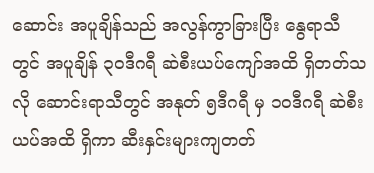ဆောင်း အပူချိန်သည် အလွန်ကွာခြားပြီး နွေရာသီတွင် အပူချိန် ၃၀ဒီဂရီ ဆဲစီးယပ်ကျော်အထိ ရှိတတ်သလို ဆောင်းရာသီတွင် အနုတ် ၅ဒီဂရီ မှ ၁၀ဒီဂရီ ဆဲစီးယပ်အထိ ရှိကာ ဆီးနှင်းများကျတတ်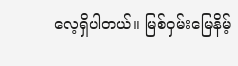လေ့ရှိပါတယ်။ မြစ်ဝှမ်းမြေနိမ့်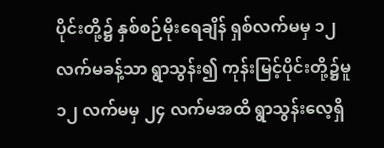ပိုင်းတို့၌ နှစ်စဉ်မိုးရေချိန် ရှစ်လက်မမှ ၁၂ လက်မခန့်သာ ရွာသွန်း၍ ကုန်းမြင့်ပိုင်းတို့၌မူ ၁၂ လက်မမှ ၂၄ လက်မအထိ ရွာသွန်းလေ့ရှိ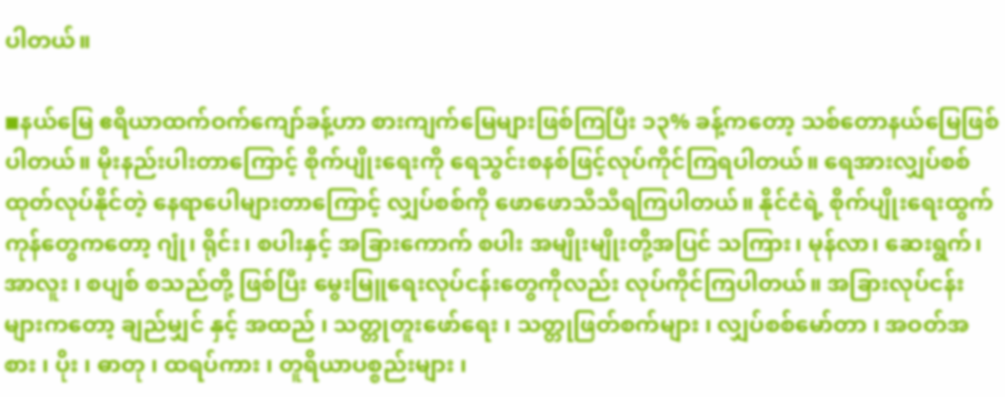ပါတယ်။

◾နယ်မြေ ဧရိယာထက်ဝက်ကျော်ခန့်ဟာ စားကျက်မြေများဖြစ်ကြပြီး ၁၃% ခန့်ကတော့ သစ်တောနယ်မြေဖြစ်ပါတယ်။ မိုးနည်းပါးတာကြောင့် စိုက်ပျိုးရေးကို ရေသွင်းစနစ်ဖြင့်လုပ်ကိုင်ကြရပါတယ်။ ရေအားလျှပ်စစ်ထုတ်လုပ်နိုင်တဲ့ နေရာပေါများတာကြောင့် လျှပ်စစ်ကို ဖောဖောသီသီရကြပါတယ်။ နိုင်ငံရဲ့ စိုက်ပျိုးရေးထွက်ကုန်တွေကတော့ ဂျုံ၊ ရိုင်း၊ စပါးနှင့် အခြားကောက် စပါး အမျိုးမျိုးတို့အပြင် သကြား၊ မုန်လာ၊ ဆေးရွက်၊ အာလူး ၊ စပျစ် စသည်တို့ ဖြစ်ပြီး မွေးမြူရေးလုပ်ငန်းတွေကိုလည်း လုပ်ကိုင်ကြပါတယ်။ အခြားလုပ်ငန်းများကတော့ ချည်မျှင် နှင့် အထည် ၊ သတ္တုတူးဖော်ရေး ၊ သတ္တုဖြတ်စက်များ ၊ လျှပ်စစ်မော်တာ ၊ အဝတ်အစား ၊ ပိုး ၊ ဓာတု ၊ ထရပ်ကား ၊ တူရိယာပစ္စည်းများ ၊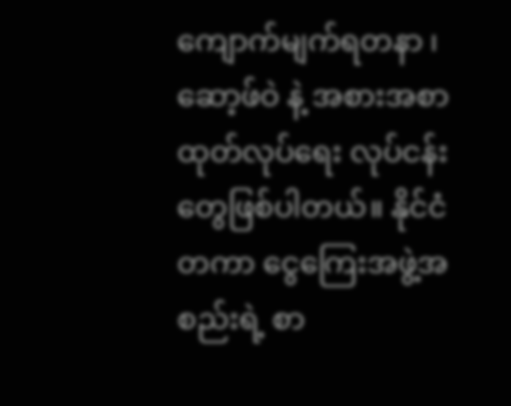ကျောက်မျက်ရတနာ ၊ ဆော့ဖ်ဝဲ နဲ့ အစားအစာ ထုတ်လုပ်ရေး လုပ်ငန်းတွေဖြစ်ပါတယ်။ နိုင်ငံတကာ ငွေကြေးအဖွဲ့အစည်းရဲ့ စာ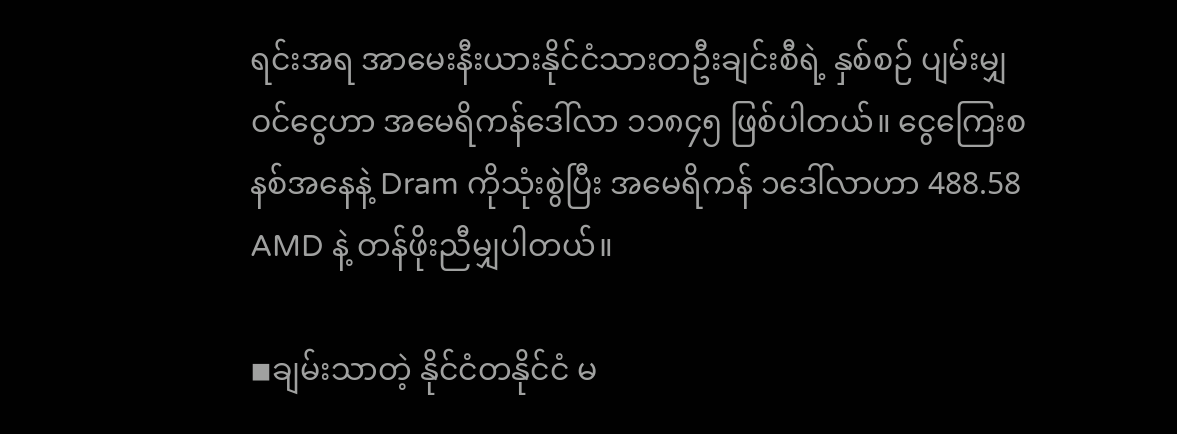ရင်းအရ အာမေးနီးယားနိုင်ငံသားတဦးချင်းစီရဲ့ နှစ်စဉ် ပျမ်းမျှဝင်ငွေဟာ အမေရိကန်ဒေါ်လာ ၁၁၈၄၅ ဖြစ်ပါတယ်။ ငွေကြေးစနစ်အနေနဲ့ Dram ကိုသုံးစွဲပြီး အမေရိကန် ၁ဒေါ်လာဟာ 488.58 AMD နဲ့ တန်ဖိုးညီမျှပါတယ်။

◾ချမ်းသာတဲ့ နိုင်ငံတနိုင်ငံ မ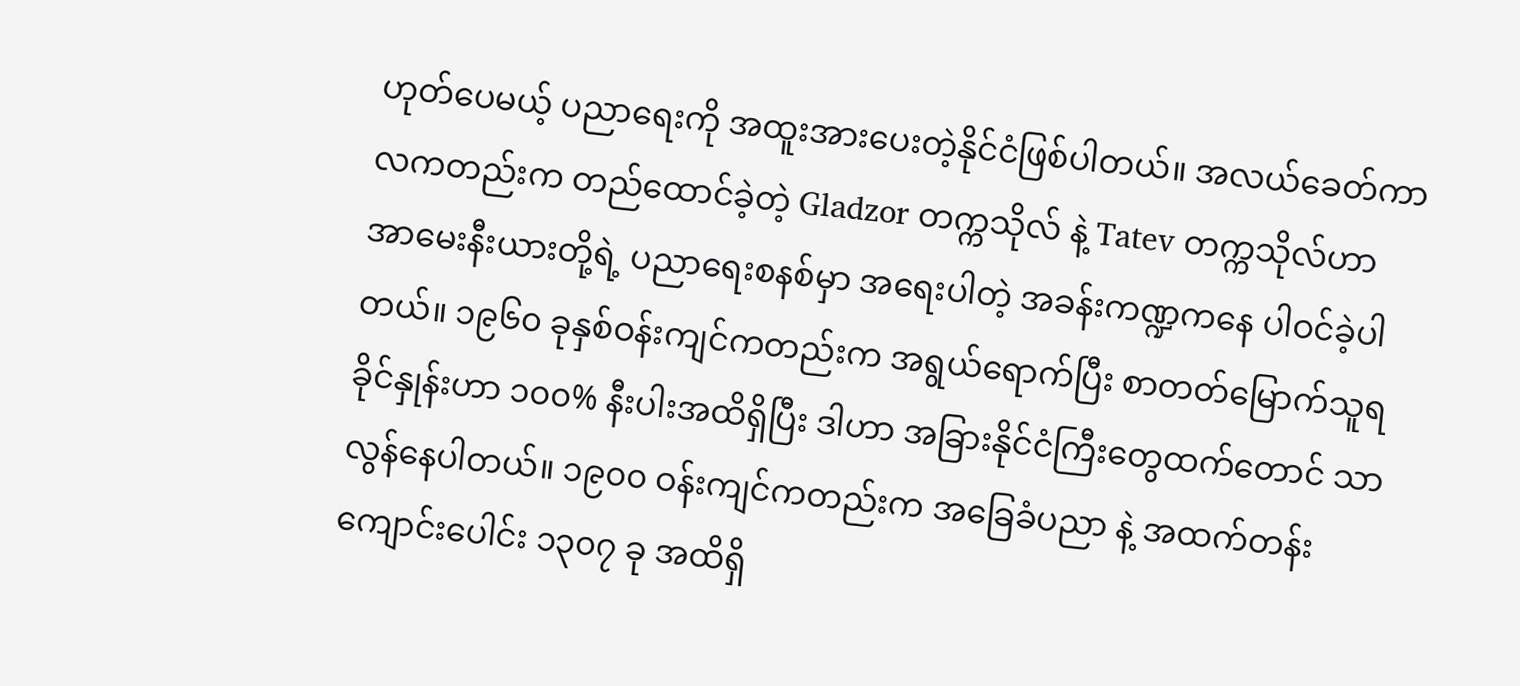ဟုတ်ပေမယ့် ပညာရေးကို အထူးအားပေးတဲ့နိုင်ငံဖြစ်ပါတယ်။ အလယ်ခေတ်ကာလကတည်းက တည်ထောင်ခဲ့တဲ့ Gladzor တက္ကသိုလ် နဲ့ Tatev တက္ကသိုလ်ဟာ အာမေးနီးယားတို့ရဲ့ ပညာရေးစနစ်မှာ အရေးပါတဲ့ အခန်းကဏ္ဍကနေ ပါဝင်ခဲ့ပါတယ်။ ၁၉၆၀ ခုနှစ်ဝန်းကျင်ကတည်းက အရွယ်ရောက်ပြီး စာတတ်မြောက်သူရခိုင်နှုန်းဟာ ၁၀၀% နီးပါးအထိရှိပြီး ဒါဟာ အခြားနိုင်ငံကြီးတွေထက်တောင် သာလွန်နေပါတယ်။ ၁၉၀၀ ဝန်းကျင်ကတည်းက အခြေခံပညာ နဲ့ အထက်တန်းကျောင်းပေါင်း ၁၃၀၇ ခု အထိရှိ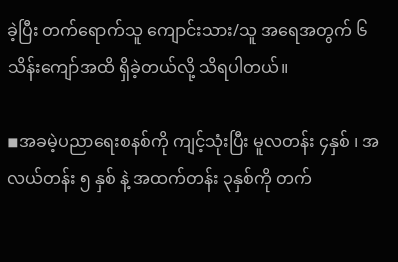ခဲ့ပြီး တက်ရောက်သူ ကျောင်းသား/သူ အရေအတွက် ၆သိန်းကျော်အထိ ရှိခဲ့တယ်လို့ သိရပါတယ်။

◾အခမဲ့ပညာရေးစနစ်ကို ကျင့်သုံးပြီး မူလတန်း ၄နှစ် ၊ အလယ်တန်း ၅ နှစ် နဲ့ အထက်တန်း ၃နှစ်ကို တက်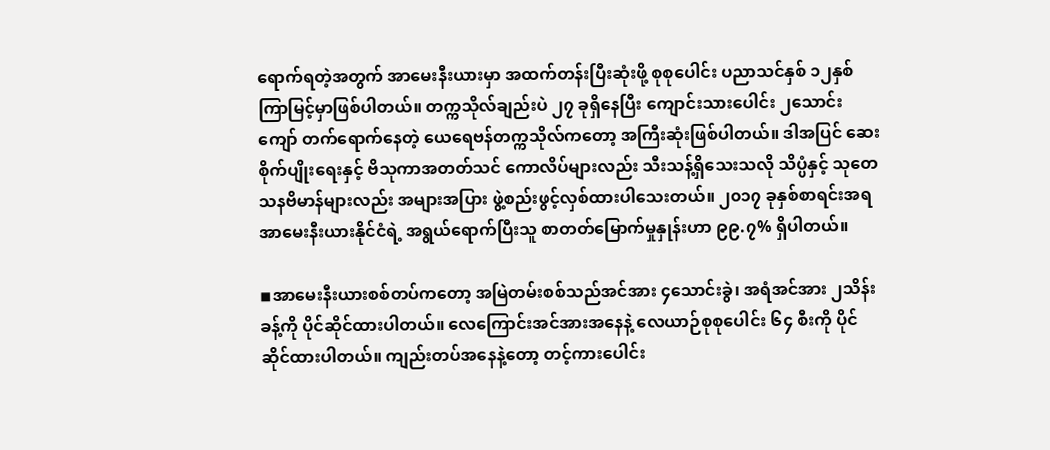ရောက်ရတဲ့အတွက် အာမေးနီးယားမှာ အထက်တန်းပြီးဆုံးဖို့ စုစုပေါင်း ပညာသင်နှစ် ၁၂နှစ် ကြာမြင့်မှာဖြစ်ပါတယ်။ တက္ကသိုလ်ချည်းပဲ ၂၇ ခုရှိနေပြီး ကျောင်းသားပေါင်း ၂သောင်းကျော် တက်ရောက်နေတဲ့ ယေရေဗန်တက္ကသိုလ်ကတော့ အကြီးဆုံးဖြစ်ပါတယ်။ ဒါအပြင် ဆေးစိုက်ပျိုးရေးနှင့် ဗိသုကာအတတ်သင် ကောလိပ်များလည်း သီးသန့်ရှိသေးသလို သိပ္ပံနှင့် သုတေသနဗိမာန်များလည်း အများအပြား ဖွဲ့စည်းဖွင့်လှစ်ထားပါသေးတယ်။ ၂၀၁၇ ခုနှစ်စာရင်းအရ အာမေးနီးယားနိုင်ငံရဲ့ အရွယ်ရောက်ပြီးသူ စာတတ်မြောက်မှုနှုန်းဟာ ၉၉.၇% ရှိပါတယ်။

◾အာမေးနီးယားစစ်တပ်ကတော့ အမြဲတမ်းစစ်သည်အင်အား ၄သောင်းခွဲ၊ အရံအင်အား ၂သိန်းခန့်ကို ပိုင်ဆိုင်ထားပါတယ်။ လေကြောင်းအင်အားအနေနဲ့ လေယာဉ်စုစုပေါင်း ၆၄ စီးကို ပိုင်ဆိုင်ထားပါတယ်။ ကျည်းတပ်အနေနဲ့တော့ တင့်ကားပေါင်း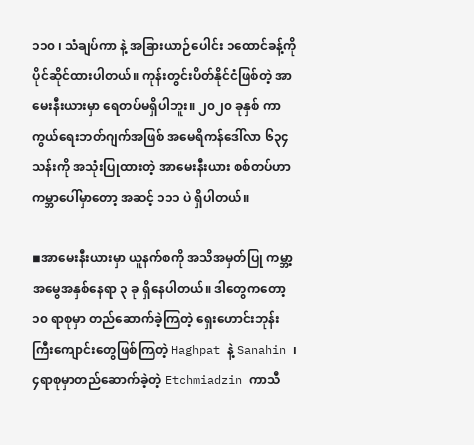၁၁၀ ၊ သံချပ်ကာ နဲ့ အခြားယာဉ်ပေါင်း ၁ထောင်ခန့်ကို ပိုင်ဆိုင်ထားပါတယ်။ ကုန်းတွင်းပိတ်နိုင်ငံဖြစ်တဲ့ အာမေးနီးယားမှာ ရေတပ်မရှိပါဘူး။ ၂၀၂၀ ခုနှစ် ကာကွယ်ရေးဘတ်ဂျက်အဖြစ် အမေရိကန်ဒေါ်လာ ၆၃၄သန်းကို အသုံးပြုထားတဲ့ အာမေးနီးယား စစ်တပ်ဟာ ကမ္ဘာပေါ်မှာတော့ အဆင့် ၁၁၁ ပဲ ရှိပါတယ်။

◾အာမေးနီးယားမှာ ယူနက်စကို အသိအမှတ်ပြု ကမ္ဘာ့အမွေအနှစ်နေရာ ၃ ခု ရှိနေပါတယ်။ ဒါတွေကတော့ ၁၀ ရာစုမှာ တည်ဆောက်ခဲ့ကြတဲ့ ရှေးဟောင်းဘုန်းကြီးကျောင်းတွေဖြစ်ကြတဲ့ Haghpat နဲ့ Sanahin ၊ ၄ရာစုမှာတည်ဆောက်ခဲ့တဲ့ Etchmiadzin ကာသီ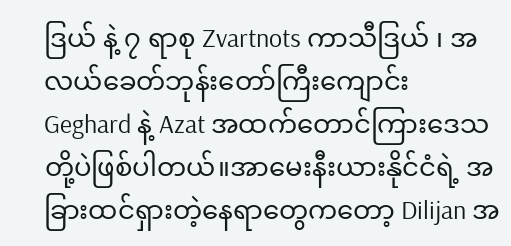ဒြယ် နဲ့ ၇ ရာစု Zvartnots ကာသီဒြယ် ၊ အလယ်ခေတ်ဘုန်းတော်ကြီးကျောင်း Geghard နဲ့ Azat အထက်တောင်ကြားဒေသ တို့ပဲဖြစ်ပါတယ်။အာမေးနီးယားနိုင်ငံရဲ့ အခြားထင်ရှားတဲ့နေရာတွေကတော့ Dilijan အ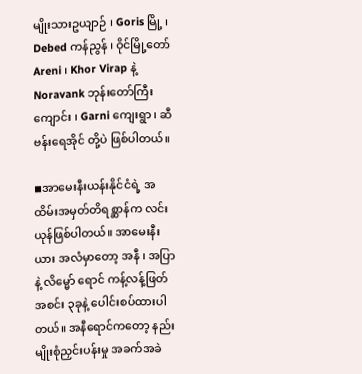မျိုးသားဥယျာဉ် ၊ Goris မြို့ ၊ Debed ကန်ညွန် ၊ ဝိုင်မြို့တော် Areni ၊ Khor Virap နဲ့ Noravank ဘုန်းတော်ကြီးကျောင်း ၊ Garni ကျေးရွာ ၊ ဆီဗန်းရေအိုင် တို့ပဲ ဖြစ်ပါတယ်။

◾အာမေးနီးယန်းနိုင်ငံရဲ့ အထိမ်းအမှတ်တိရစ္ဆာန်က လင်းယုန်ဖြစ်ပါတယ်။ အာမေးနီးယား အလံမှာတော့ အနီ ၊ အပြာ နဲ့ လိမ္မော် ရောင် ကန့်လန့်ဖြတ် အစင်း ၃ခုနဲ့ ပေါင်းစပ်ထားပါတယ်။ အနီရောင်ကတော့ နည်းမျိုးစုံညှင်းပန်းမှု အခက်အခဲ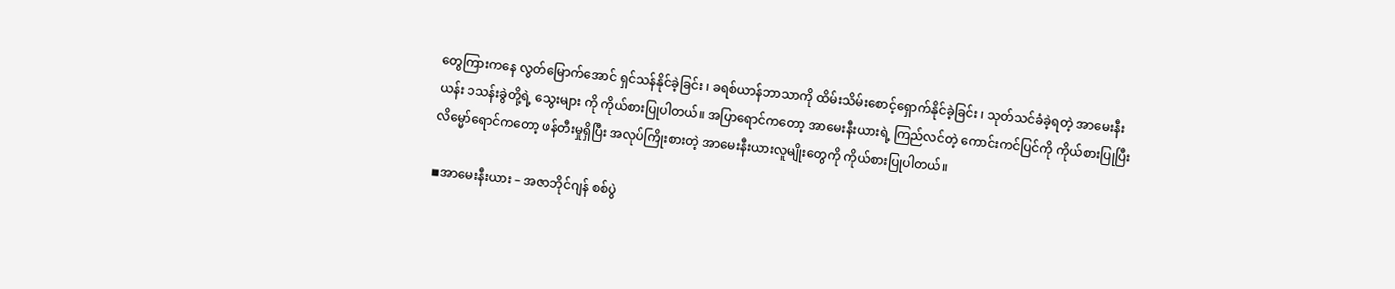တွေကြားကနေ လွတ်မြောက်အောင် ရှင်သန်နိုင်ခဲ့ခြင်း ၊ ခရစ်ယာန်ဘာသာကို ထိမ်းသိမ်းစောင့်ရှောက်နိုင်ခဲ့ခြင်း ၊ သုတ်သင်ခံခဲ့ရတဲ့ အာမေးနီးယန်း ၁သန်းခွဲတို့ရဲ့ သွေးများ ကို ကိုယ်စားပြုပါတယ်။ အပြာရောင်ကတော့ အာမေးနီးယားရဲ့ ကြည်လင်တဲ့ ကောင်းကင်ပြင်ကို ကိုယ်စားပြုပြီး လိမ္မော်ရောင်ကတော့ ဖန်တီးမှုရှိပြီး အလုပ်ကြိုးစားတဲ့ အာမေးနီးယားလူမျိုးတွေကို ကိုယ်စားပြုပါတယ်။

◾အာမေးနီးယား – အဇာဘိုင်ဂျန် စစ်ပွဲ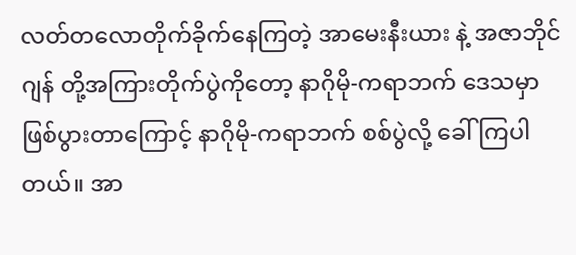လတ်တလောတိုက်ခိုက်နေကြတဲ့ အာမေးနီးယား နဲ့ အဇာဘိုင်ဂျန် တို့အကြားတိုက်ပွဲကိုတော့ နာဂိုမို-ကရာဘက် ဒေသမှာဖြစ်ပွားတာကြောင့် နာဂိုမို-ကရာဘက် စစ်ပွဲလို့ ခေါ်ကြပါတယ်။ အာ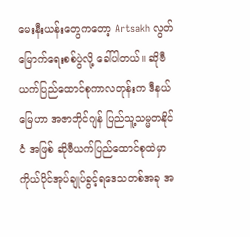မေးနီးယန်းတွေကတော့ Artsakh လွတ်မြောက်ရေးစစ်ပွဲလို့ ခေါ်ပါတယ်။ ဆိုဗီယက်ပြည်ထောင်စုကာလတုန်းက ဒီနယ်မြေဟာ အဇာဘိုင်ဂျန် ပြည်သူ့သမ္မတနိုင်ငံ အဖြစ် ဆိုဗီယက်ပြည်ထောင်စုထဲမှာ ကိုယ်ပိုင်အုပ်ချုပ်ခွင့်ရဒေသတစ်အခု အ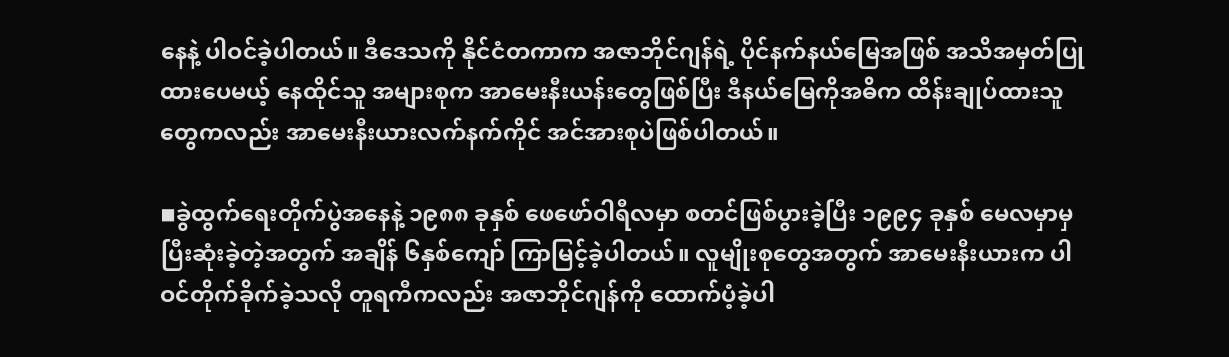နေနဲ့ ပါဝင်ခဲ့ပါတယ်။ ဒီဒေသကို နိုင်ငံတကာက အဇာဘိုင်ဂျန်ရဲ့ ပိုင်နက်နယ်မြေအဖြစ် အသိအမှတ်ပြုထားပေမယ့် နေထိုင်သူ အများစုက အာမေးနီးယန်းတွေဖြစ်ပြီး ဒီနယ်မြေကိုအဓိက ထိန်းချုပ်ထားသူတွေကလည်း အာမေးနီးယားလက်နက်ကိုင် အင်အားစုပဲဖြစ်ပါတယ်။

◾ခွဲထွက်ရေးတိုက်ပွဲအနေနဲ့ ၁၉၈၈ ခုနှစ် ဖေဖော်ဝါရီလမှာ စတင်ဖြစ်ပွားခဲ့ပြီး ၁၉၉၄ ခုနှစ် မေလမှာမှ ပြီးဆုံးခဲ့တဲ့အတွက် အချိန် ၆နှစ်ကျော် ကြာမြင့်ခဲ့ပါတယ်။ လူမျိုးစုတွေအတွက် အာမေးနီးယားက ပါဝင်တိုက်ခိုက်ခဲ့သလို တူရကီကလည်း အဇာဘိုင်ဂျန်ကို ထောက်ပံ့ခဲ့ပါ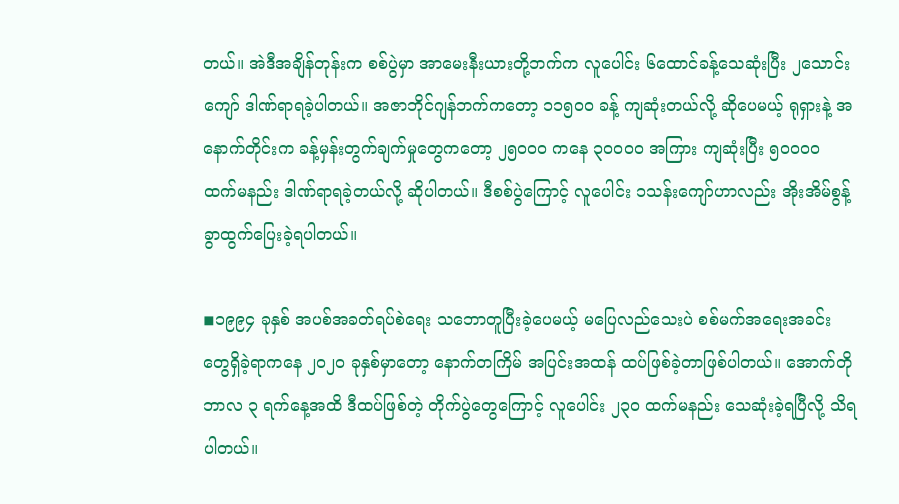တယ်။ အဲဒီအချိန်တုန်းက စစ်ပွဲမှာ အာမေးနီးယားတို့ဘက်က လူပေါင်း ၆ထောင်ခန့်သေဆုံးပြီး ၂သောင်းကျော် ဒါဏ်ရာရခဲ့ပါတယ်။ အဇာဘိုင်ဂျန်ဘက်ကတော့ ၁၁၅၀၀ ခန့် ကျဆုံးတယ်လို့ ဆိုပေမယ့် ရုရှားနဲ့ အနောက်တိုင်းက ခန့်မှန်းတွက်ချက်မှုတွေကတော့ ၂၅၀၀၀ ကနေ ၃၀၀၀၀ အကြား ကျဆုံးပြီး ၅၀၀၀၀ ထက်မနည်း ဒါဏ်ရာရခဲ့တယ်လို့ ဆိုပါတယ်။ ဒီစစ်ပွဲကြောင့် လူပေါင်း ၁သန်းကျော်ဟာလည်း အိုးအိမ်စွန့်ခွာထွက်ပြေးခဲ့ရပါတယ်။

◾၁၉၉၄ ခုနှစ် အပစ်အခတ်ရပ်စဲရေး သဘောတူပြီးခဲ့ပေမယ့် မပြေလည်သေးပဲ စစ်မက်အရေးအခင်းတွေရှိခဲ့ရာကနေ ၂၀၂၀ ခုနှစ်မှာတော့ နောက်တကြိမ် အပြင်းအထန် ထပ်ဖြစ်ခဲ့တာဖြစ်ပါတယ်။ အောက်တိုဘာလ ၃ ရက်နေ့အထိ ဒီထပ်ဖြစ်တဲ့ တိုက်ပွဲတွေကြောင့် လူပေါင်း ၂၃၀ ထက်မနည်း သေဆုံးခဲ့ရပြီလို့ သိရပါတယ်။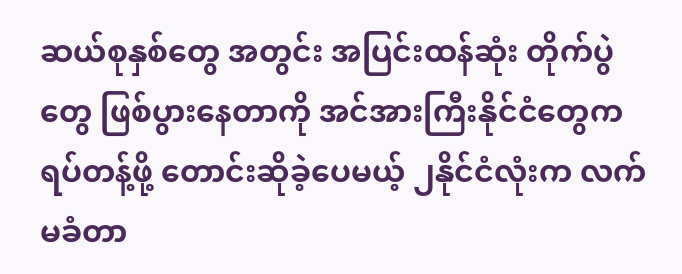ဆယ်စုနှစ်တွေ အတွင်း အပြင်းထန်ဆုံး တိုက်ပွဲတွေ ဖြစ်ပွားနေတာကို အင်အားကြီးနိုင်ငံတွေက ရပ်တန့်ဖို့ တောင်းဆိုခဲ့ပေမယ့် ၂နိုင်ငံလုံးက လက်မခံတာ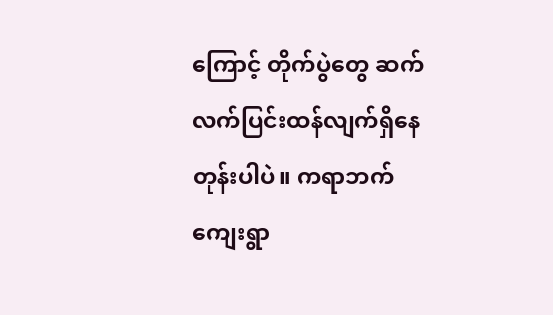ကြောင့် တိုက်ပွဲတွေ ဆက်လက်ပြင်းထန်လျက်ရှိနေတုန်းပါပဲ။ ကရာဘက်ကျေးရွာ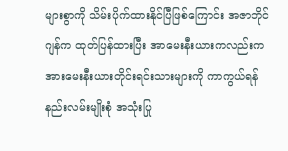များစွာကို သိမ်းပိုက်ထားနိုင်ပြီဖြစ်ကြောင်း အဇာဘိုင်ဂျန်က ထုတ်ပြန်ထားပြီး အာမေးနီးယားကလည်းက အားမေးနီးယားတိုင်းရင်းသားများကို ကာကွယ်ရန် နည်းလမ်းမျိုးစုံ အသုံးပြု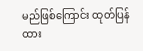မည်ဖြစ်ကြောင်း ထုတ်ပြန်ထား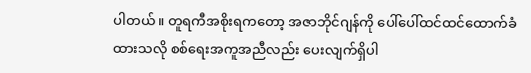ပါတယ်။ တူရကီအစိုးရကတော့ အဇာဘိုင်ဂျန်ကို ပေါ်ပေါ်ထင်ထင်ထောက်ခံထားသလို စစ်ရေးအကူအညီလည်း ပေးလျက်ရှိပါ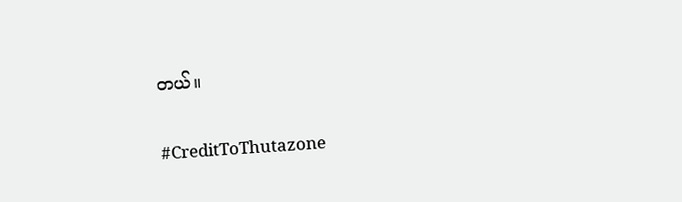တယ်။

#CreditToThutazone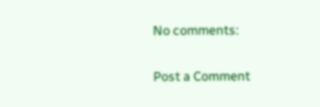No comments:

Post a Comment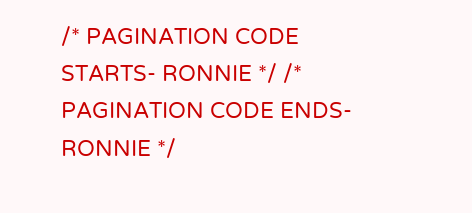/* PAGINATION CODE STARTS- RONNIE */ /* PAGINATION CODE ENDS- RONNIE */